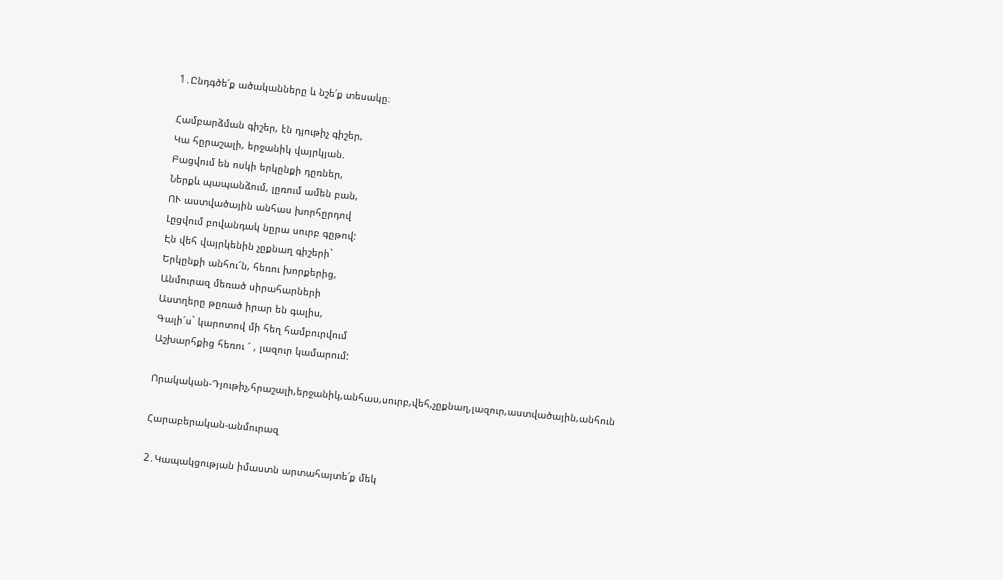1․Ընդգծե՛ք ածականները և նշե՛ք տեսակը։

Համբարձման գիշեր, էն դյութիչ գիշեր,
Կա հըրաշալի, երջանիկ վայրկյան.
Բացվում են ոսկի երկընքի դըռներ,
Ներքև պապանձում, լըռում ամեն բան,
ՈՒ աստվածային անհաս խորհըրդով
Լըցվում բովանդակ նըրա սուրբ գըթով:
Էն վեհ վայրկենին չըքնաղ գիշերի`
Երկընքի անհու՜ն, հեռու խորքերից,
Անմուրազ մեռած սիրահարների
Աստղերը թըռած իրար են գալիս,
Գալի՜ս` կարոտով մի հեղ համբուրվում
Աշխարհքից հեռու ՜ , լազուր կամարում:

Որակական-Դյութիչ,հրաշալի,երջանիկ,անհաս,սուրբ,վեհ,չըքնաղ,լազուր,աստվածային,անհուն

Հարաբերական-անմուրազ

2․Կապակցության իմաստն արտահայտե՛ք մեկ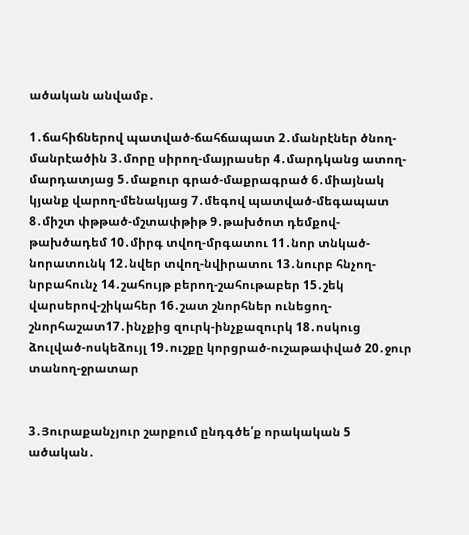ածական անվամբ․

1․ճահիճներով պատված-ճահճապատ 2․մանրէներ ծնող-մանրէածին 3․մորը սիրող-մայրասեր 4․մարդկանց ատող-մարդատյաց 5․մաքուր գրած-մաքրագրած 6․միայնակ կյանք վարող-մենակյաց 7․մեգով պատված-մեգապատ 8․միշտ փթթած-մշտափթիթ 9․թախծոտ դեմքով-թախծադեմ 10․միրգ տվող-մրգատու 11․նոր տնկած-նորատունկ 12․նվեր տվող-նվիրատու 13․նուրբ հնչող-նրբահունչ 14․շահույթ բերող-շահութաբեր 15․շեկ վարսերով-շիկահեր 16․շատ շնորհներ ունեցող-շնորհաշատ17․ինչքից զուրկ-ինչքազուրկ 18․ոսկուց ձուլված-ոսկեձույլ 19․ուշքը կորցրած-ուշաթափված 20․ջուր տանող-ջրատար


3․Յուրաքանչյուր շարքում ընդգծե՛ք որակական 5 ածական․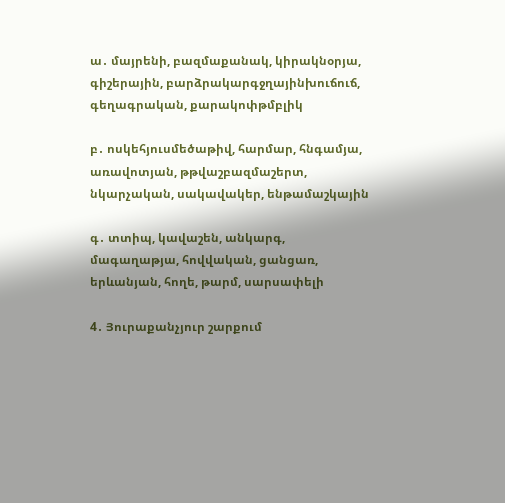ա․ մայրենի, բազմաքանակ, կիրակնօրյա, գիշերային, բարձրակարգջղայինխուճուճ, գեղագրական, քարակոփթմբլիկ

բ․ ոսկեհյուսմեծաթիվ, հարմար, հնգամյա, առավոտյան, թթվաշբազմաշերտ, նկարչական, սակավակեր, ենթամաշկային

գ․ տտիպ, կավաշեն, անկարգ, մագաղաթյա, հովվական, ցանցառ, երևանյան, հողե, թարմ, սարսափելի

4․ Յուրաքանչյուր շարքում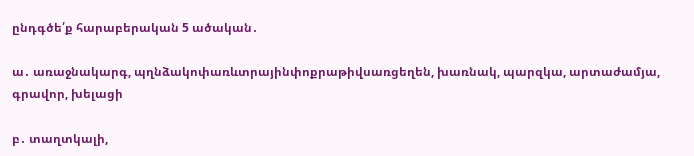ընդգծե՛ք հարաբերական 5 ածական․

ա․ առաջնակարգ, պղնձակոփառևտրայինփոքրաթիվսառցեղեն, խառնակ, պարզկա, արտաժամյա, գրավոր, խելացի

բ․ տաղտկալի,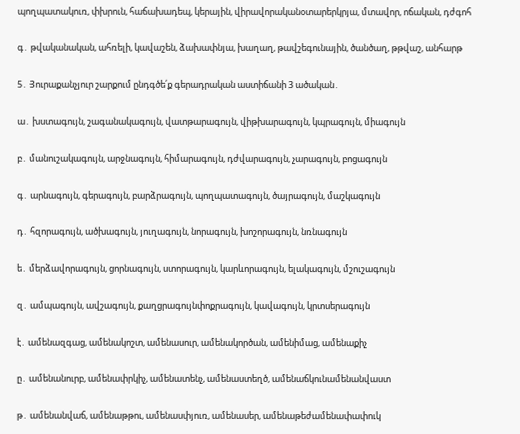պողպատակուռ, փխրուն, հաճախադեպ, կերային, վիրավորականօտարերկրյա, մտավոր, ոճական, դժգոհ

գ․ թվականական, ահռելի, կավաշեն, ձախափնյա, խաղաղ, թավշեգունային, ծանծաղ, թթվաշ, անհարթ

5․ Յուրաքանչյուր շարքում ընդգծե՛ք գերադրական աստիճանի 3 ածական․

ա․ խստագույն, շագանակագույն, վատթարագույն, վիթխարագույն, կպրագույն, միագույն

բ․ մանուշակագույն, արջնագույն, հիմարագույն, դժվարագույն, չարագույն, բոցագույն

գ․ արնագույն, գերագույն, բարձրագույն, պողպատագույն, ծայրագույն, մաշկագույն

դ․ հզորագույն, ածխագույն, յուղագույն, նորագույն, խոշորագույն, նռնագույն

ե․ մերձավորագույն, ցորնագույն, ստորագույն, կարևորագույն, ելակագույն, մշուշագույն

զ․ ամպագույն, ավշագույն, քաղցրագույնփոքրագույն, կավագույն, կրտսերագույն

է․ ամենազգաց, ամենակոշտ, ամենասուր, ամենակործան, ամենիմաց, ամենաքիչ

ը․ ամենանուրբ, ամենափրկիչ, ամենատենչ, ամենաստեղծ, ամենաճկունամենանվաստ

թ․ ամենանվաճ, ամենաթթու, ամենասփյուռ, ամենասեր, ամենաթեժամենափափուկ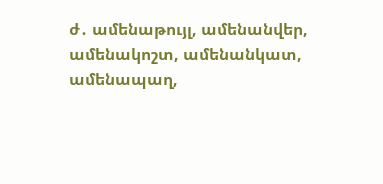ժ․ ամենաթույլ, ամենանվեր, ամենակոշտ, ամենանկատ, ամենապաղ,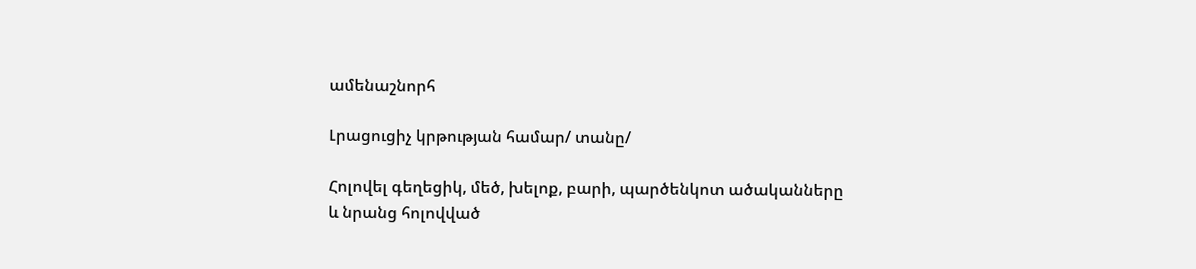ամենաշնորհ

Լրացուցիչ կրթության համար/ տանը/

Հոլովել գեղեցիկ, մեծ, խելոք, բարի, պարծենկոտ ածականները և նրանց հոլովված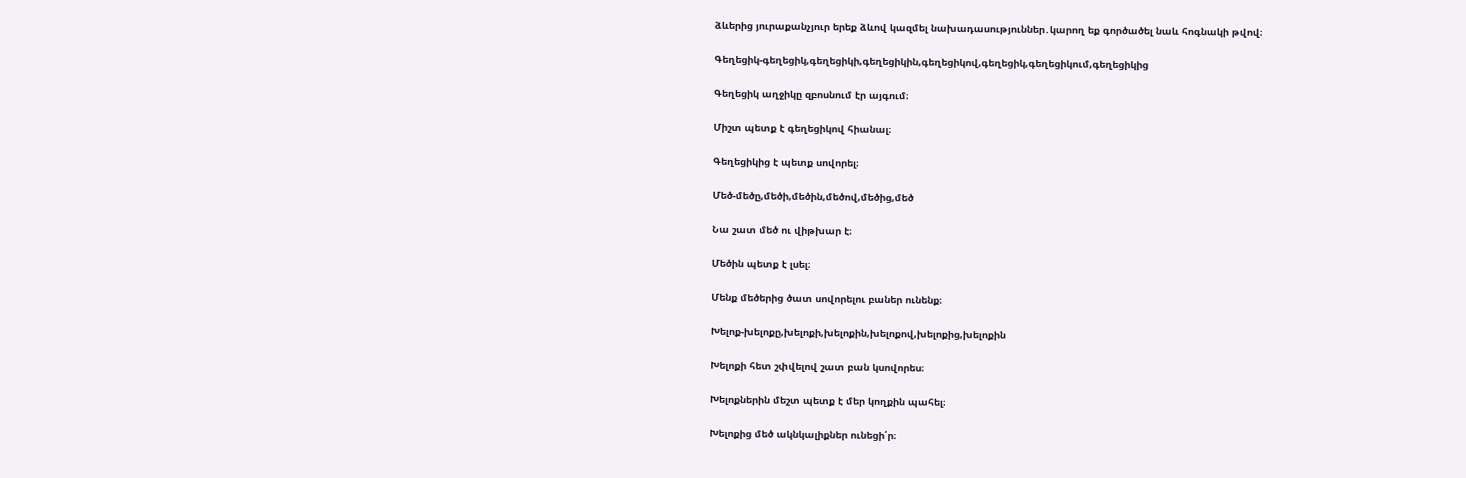ձևերից յուրաքանչյուր երեք ձևով կազմել նախադասություններ․կարող եք գործածել նաև հոգնակի թվով։

Գեղեցիկ-գեղեցիկ,գեղեցիկի,գեղեցիկին,գեղեցիկով,գեղեցիկ,գեղեցիկում,գեղեցիկից

Գեղեցիկ աղջիկը զբոսնում էր այգում։

Միշտ պետք է գեղեցիկով հիանալ։

Գեղեցիկից է պետք սովորել։

Մեծ-մեծը,մեծի,մեծին,մեծով,մեծից,մեծ

Նա շատ մեծ ու վիթխար է։

Մեծին պետք է լսել։

Մենք մեծերից ծատ սովորելու բաներ ունենք։

Խելոք-խելոքը,խելոքի,խելոքին,խելոքով,խելոքից,խելոքին

Խելոքի հետ շփվելով շատ բան կսովորես։

Խելոքներին մեշտ պետք է մեր կողքին պահել։

Խելոքից մեծ ակնկալիքներ ունեցի՛ր։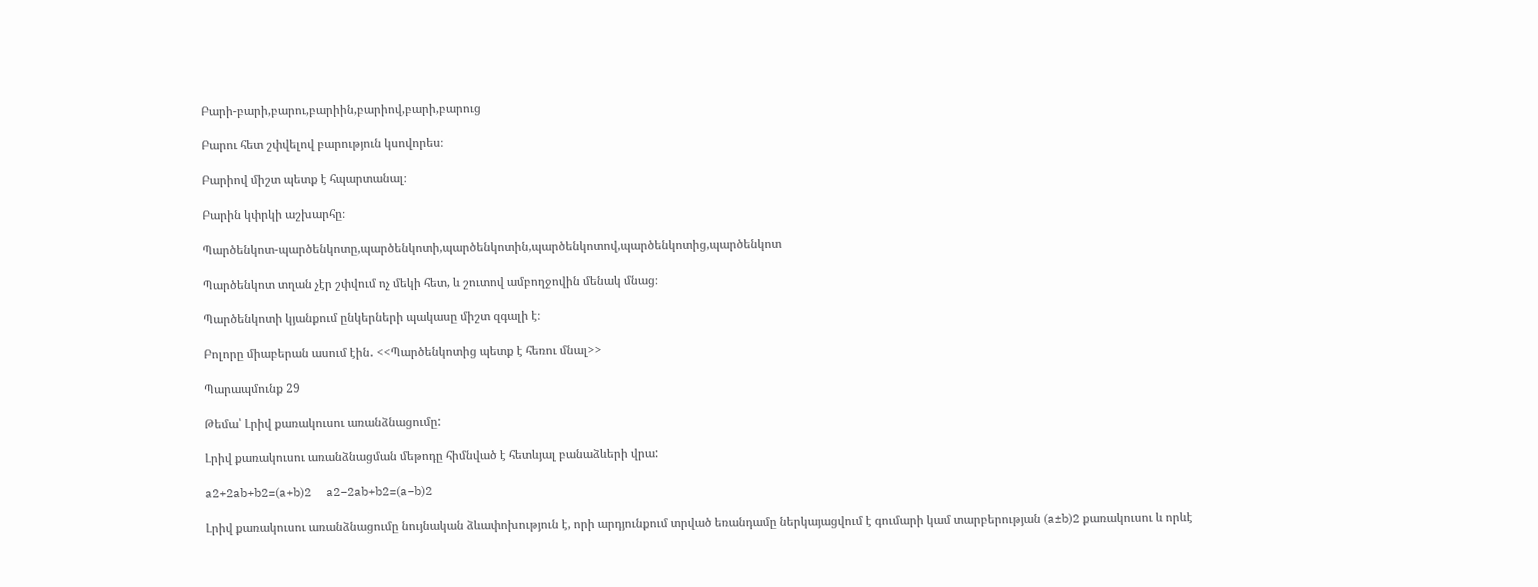Բարի-բարի,բարու,բարիին,բարիով,բարի,բարուց

Բարու հետ շփվելով բարություն կսովորես։

Բարիով միշտ պետք է հպարտանալ։

Բարին կփրկի աշխարհը։

Պարծենկոտ-պարծենկոտը,պարծենկոտի,պարծենկոտին,պարծենկոտով,պարծենկոտից,պարծենկոտ

Պարծենկոտ տղան չէր շփվում ոչ մեկի հետ, և շուտով ամբողջովին մենակ մնաց։

Պարծենկոտի կյանքում ընկերների պակասը միշտ զգալի է։

Բոլորը միաբերան ասում էին․ <<Պարծենկոտից պետք է հեռու մնալ>>

Պարապմունք 29

Թեմա՝ Լրիվ քառակուսու առանձնացումը:

Լրիվ քառակուսու առանձնացման մեթոդը հիմնված է հետևյալ բանաձևերի վրա:

a2+2ab+b2=(a+b)2     a2−2ab+b2=(a−b)2

Լրիվ քառակուսու առանձնացումը նույնական ձևափոխություն է, որի արդյունքում տրված եռանդամը ներկայացվում է գումարի կամ տարբերության (a±b)2 քառակուսու և որևէ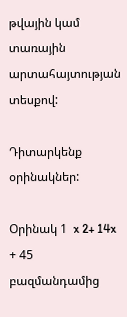թվային կամ տառային արտահայտության տեսքով:

Դիտարկենք օրինակներ:

Օրինակ 1  x 2+ 14x + 45  բազմանդամից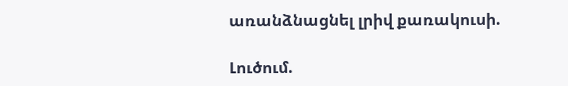առանձնացնել լրիվ քառակուսի.

Լուծում.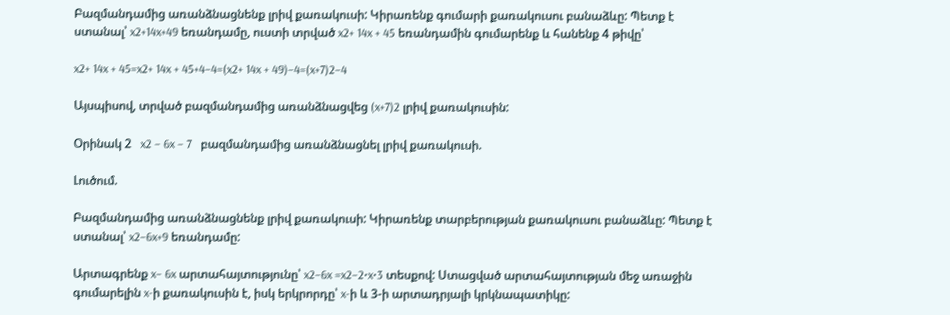Բազմանդամից առանձնացնենք լրիվ քառակուսի: Կիրառենք գումարի քառակուսու բանաձևը: Պետք է ստանալ՝ x2+14x+49 եռանդամը, ուստի տրված x2+ 14x + 45 եռանդամին գումարենք և հանենք 4 թիվը՝

x2+ 14x + 45=x2+ 14x + 45+4−4=(x2+ 14x + 49)−4=(x+7)2−4

Այսպիսով, տրված բազմանդամից առանձնացվեց (x+7)2 լրիվ քառակուսին:

Օրինակ 2   x2 − 6x − 7   բազմանդամից առանձնացնել լրիվ քառակուսի.

Լուծում.

Բազմանդամից առանձնացնենք լրիվ քառակուսի: Կիրառենք տարբերության քառակուսու բանաձևը: Պետք է ստանալ՝ x2−6x+9 եռանդամը:

Արտագրենք x− 6x արտահայտությունը՝ x2−6x =x2−2⋅x⋅3 տեսքով: Ստացված արտահայտության մեջ առաջին գումարելին x-ի քառակուսին է, իսկ երկրորդը՝ x-ի և 3-ի արտադրյալի կրկնապատիկը: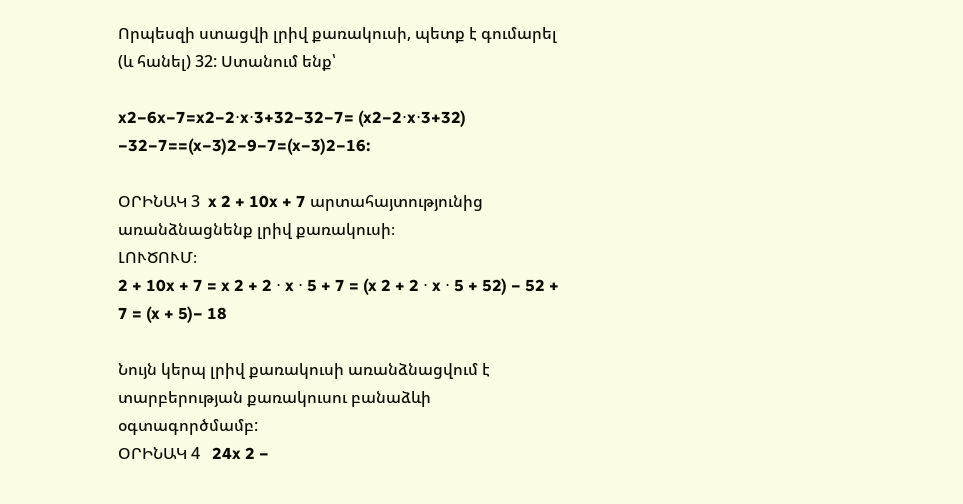Որպեսզի ստացվի լրիվ քառակուսի, պետք է գումարել (և հանել) 32: Ստանում ենք՝

x2−6x−7=x2−2⋅x⋅3+32−32−7= (x2−2⋅x⋅3+32) −32−7==(x−3)2−9−7=(x−3)2−16:

ՕՐԻՆԱԿ 3  x 2 + 10x + 7 արտահայտությունից առանձնացնենք լրիվ քառակուսի։
ԼՈՒԾՈՒՄ։
2 + 10x + 7 = x 2 + 2 ⋅ x ⋅ 5 + 7 = (x 2 + 2 ⋅ x ⋅ 5 + 52) − 52 + 7 = (x + 5)− 18

Նույն կերպ լրիվ քառակուսի առանձնացվում է տարբերության քառակուսու բանաձևի օգտագործմամբ:
ՕՐԻՆԱԿ 4   24x 2 −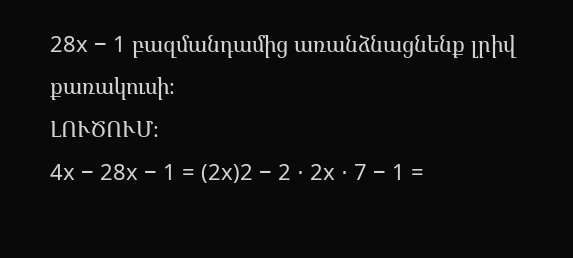28x − 1 բազմանդամից առանձնացնենք լրիվ քառակուսի։
ԼՈՒԾՈՒՄ։
4x − 28x − 1 = (2x)2 − 2 ⋅ 2x ⋅ 7 − 1 =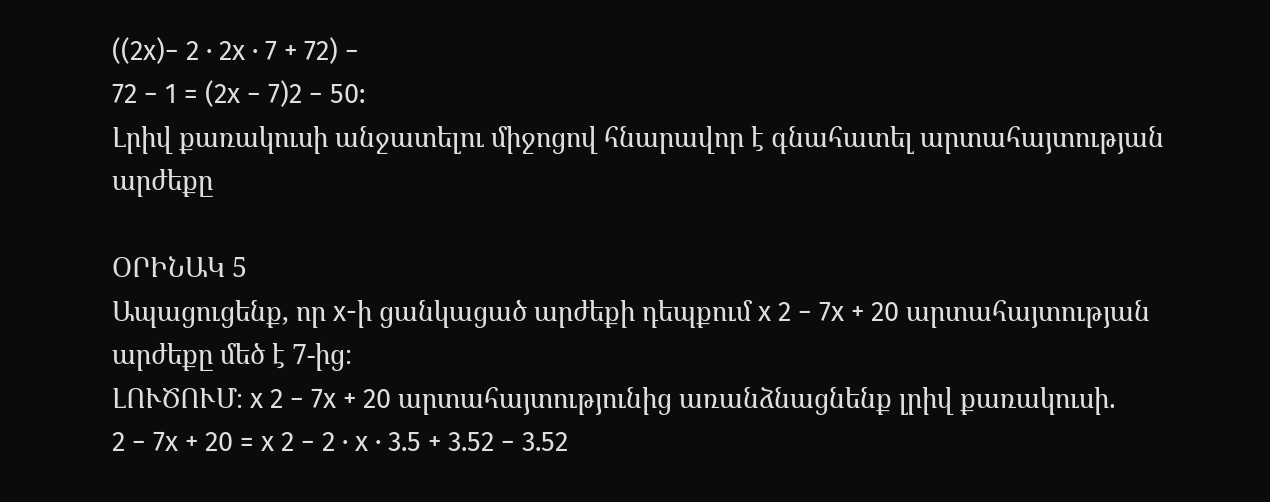((2x)− 2 ⋅ 2x ⋅ 7 + 72) −
72 − 1 = (2x − 7)2 − 50:
Լրիվ քառակուսի անջատելու միջոցով հնարավոր է գնահատել արտահայտության արժեքը

ՕՐԻՆԱԿ 5
Ապացուցենք, որ x-ի ցանկացած արժեքի դեպքում x 2 − 7x + 20 արտահայտության
արժեքը մեծ է 7-ից։
ԼՈՒԾՈՒՄ։ x 2 − 7x + 20 արտահայտությունից առանձնացնենք լրիվ քառակուսի.
2 − 7x + 20 = x 2 − 2 ⋅ x ⋅ 3.5 + 3.52 − 3.52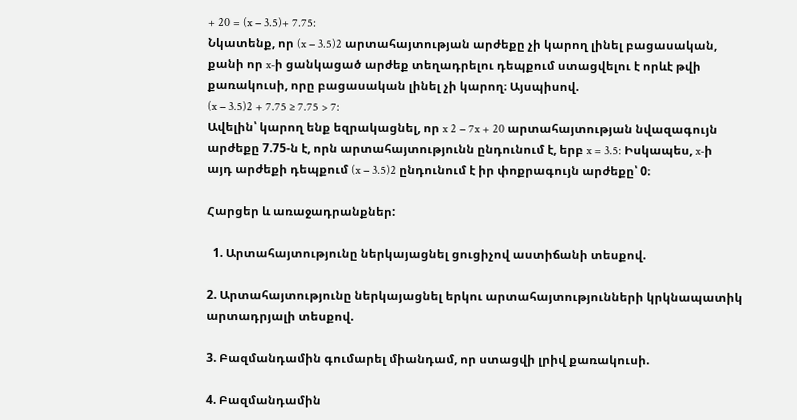+ 20 = (x − 3.5)+ 7.75:
Նկատենք, որ (x − 3.5)2 արտահայտության արժեքը չի կարող լինել բացասական,
քանի որ x-ի ցանկացած արժեք տեղադրելու դեպքում ստացվելու է որևէ թվի
քառակուսի, որը բացասական լինել չի կարող։ Այսպիսով.
(x − 3.5)2 + 7.75 ≥ 7.75 > 7:
Ավելին՝ կարող ենք եզրակացնել, որ x 2 − 7x + 20 արտահայտության նվազագույն
արժեքը 7.75-ն է, որն արտահայտությունն ընդունում է, երբ x = 3.5: Իսկապես, x-ի
այդ արժեքի դեպքում (x − 3.5)2 ընդունում է իր փոքրագույն արժեքը՝ 0։

Հարցեր և առաջադրանքներ:

  1. Արտահայտությունը ներկայացնել ցուցիչով աստիճանի տեսքով.

2. Արտահայտությունը ներկայացնել երկու արտահայտությունների կրկնապատիկ արտադրյալի տեսքով.

3. Բազմանդամին գումարել միանդամ, որ ստացվի լրիվ քառակուսի.

4. Բազմանդամին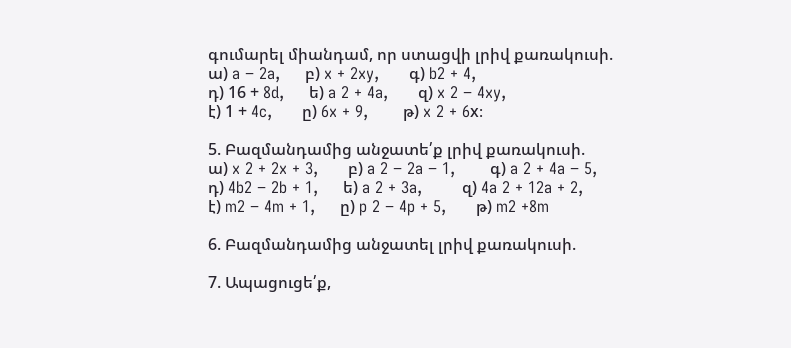գումարել միանդամ, որ ստացվի լրիվ քառակուսի.
ա) a − 2a,     բ) x + 2xy,      գ) b2 + 4,
դ) 16 + 8d,     ե) a 2 + 4a,      զ) x 2 − 4xy,
է) 1 + 4c,      ը) 6x + 9,       թ) x 2 + 6x։

5. Բազմանդամից անջատե՛ք լրիվ քառակուսի.
ա) x 2 + 2x + 3,      բ) a 2 − 2a − 1,       գ) a 2 + 4a − 5,
դ) 4b2 − 2b + 1,     ե) a 2 + 3a,        զ) 4a 2 + 12a + 2,
է) m2 − 4m + 1,     ը) p 2 − 4p + 5,      թ) m2 +8m

6. Բազմանդամից անջատել լրիվ քառակուսի.

7. Ապացուցե՛ք,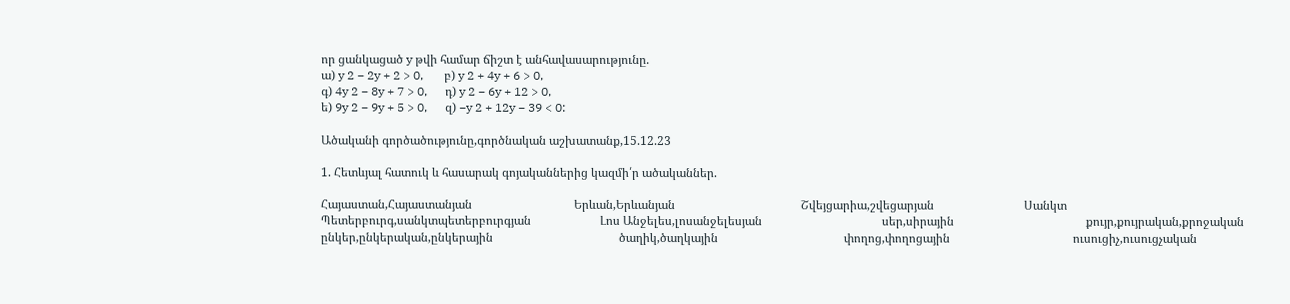որ ցանկացած y թվի համար ճիշտ է անհավասարությունը.
ա) y 2 − 2y + 2 > 0,       բ) y 2 + 4y + 6 > 0,
գ) 4y 2 − 8y + 7 > 0,      դ) y 2 − 6y + 12 > 0,
ե) 9y 2 − 9y + 5 > 0,      զ) −y 2 + 12y − 39 < 0:

Ածականի գործածությունը,գործնական աշխատանք,15.12.23

1. Հետևյալ հատուկ և հասարակ գոյականներից կազմի՛ր ածականներ.

Հայաստան,Հայաստանյան                                  Երևան,Երևանյան                                          Շվեյցարիա,շվեցարյան                              Սանկտ Պետերբուրգ,սանկտպետերբուրգյան                       Լոս Անջելես,լոսանջելեսյան                                        սեր,սիրային                                            քույր,քույրական,քրոջական                                             ընկեր,ընկերական,ընկերային                                          ծաղիկ,ծաղկային                                          փողոց,փողոցային                                         ուսուցիչ,ուսուցչական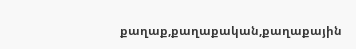քաղաք,քաղաքական,քաղաքային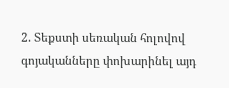2. Տեքստի սեռական հոլովով գոյականները փոխարինել այդ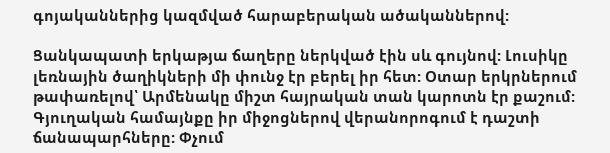գոյականներից կազմված հարաբերական ածականներով:

Ցանկապատի երկաթյա ճաղերը ներկված էին սև գույնով: Լուսիկը լեռնային ծաղիկների մի փունջ էր բերել իր հետ: Օտար երկրներում թափառելով՝ Արմենակը միշտ հայրական տան կարոտն էր քաշում: Գյուղական համայնքը իր միջոցներով վերանորոգում է դաշտի ճանապարհները: Փչում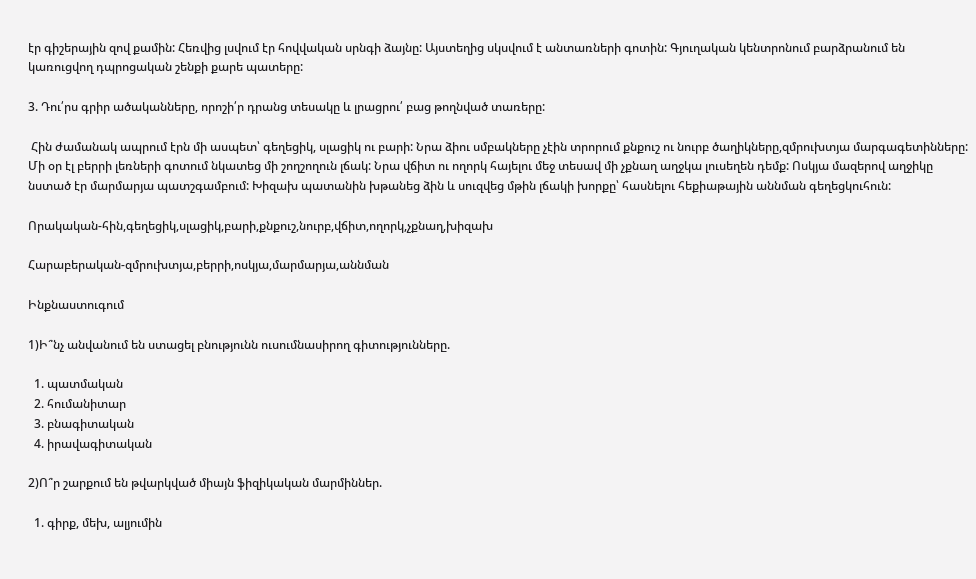էր գիշերային զով քամին: Հեռվից լսվում էր հովվական սրնգի ձայնը: Այստեղից սկսվում է անտառների գոտին: Գյուղական կենտրոնում բարձրանում են կառուցվող դպրոցական շենքի քարե պատերը:

3. Դու՛րս գրիր ածականները, որոշի՛ր դրանց տեսակը և լրացրու՛ բաց թողնված տառերը:

 Հին ժամանակ ապրում էրն մի ասպետ՝ գեղեցիկ, սլացիկ ու բարի: Նրա ձիու սմբակները չէին տրորում քնքուշ ու նուրբ ծաղիկները,զմրուխտյա մարգագետինները: Մի օր էլ բերրի լեռների գոտում նկատեց մի շողշողուն լճակ: Նրա վճիտ ու ողորկ հայելու մեջ տեսավ մի չքնաղ աղջկա լուսեղեն դեմք: Ոսկյա մազերով աղջիկը նստած էր մարմարյա պատշգամբում: Խիզախ պատանին խթանեց ձին և սուզվեց մթին լճակի խորքը՝ հասնելու հեքիաթային աննման գեղեցկուհուն:

Որակական-հին,գեղեցիկ,սլացիկ,բարի,քնքուշ,նուրբ,վճիտ,ողորկ,չքնաղ,խիզախ

Հարաբերական-զմրուխտյա,բերրի,ոսկյա,մարմարյա,աննման

Ինքնաստուգում

1)Ի՞նչ անվանում են ստացել բնությունն ուսումնասիրող գիտությունները.

  1. պատմական
  2. հումանիտար
  3. բնագիտական
  4. իրավագիտական

2)Ո՞ր շարքում են թվարկված միայն ֆիզիկական մարմիններ.

  1. գիրք, մեխ, ալյումին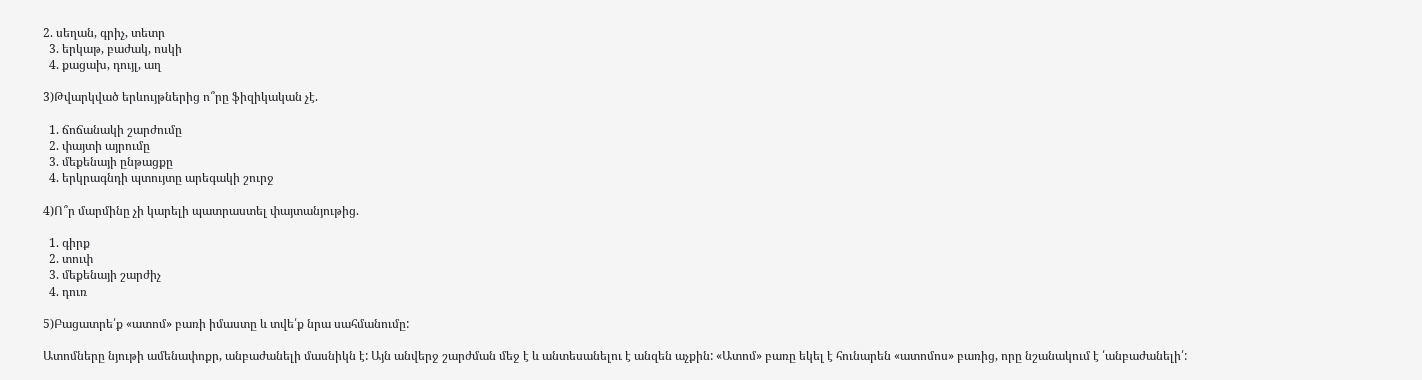2. սեղան, գրիչ, տետր
  3. երկաթ, բաժակ, ոսկի
  4. քացախ, դույլ, աղ

3)Թվարկված երևույթներից ո՞րը ֆիզիկական չէ.

  1. ճոճանակի շարժումը
  2. փայտի այրումը
  3. մեքենայի ընթացքը
  4. երկրագնդի պտույտը արեգակի շուրջ

4)Ո՞ր մարմինը չի կարելի պատրաստել փայտանյութից.

  1. գիրք
  2. տուփ
  3. մեքենայի շարժիչ
  4. դուռ

5)Բացատրե՛ք «ատոմ» բառի իմաստը և տվե՛ք նրա սահմանումը:

Ատոմները նյութի ամենափոքր, անբաժանելի մասնիկն է: Այն անվերջ շարժման մեջ է և անտեսանելու է անզեն աչքին: «Ատոմ» բառը եկել է հունարեն «ատոմոս» բառից, որը նշանակում է ՛անբաժանելի՛: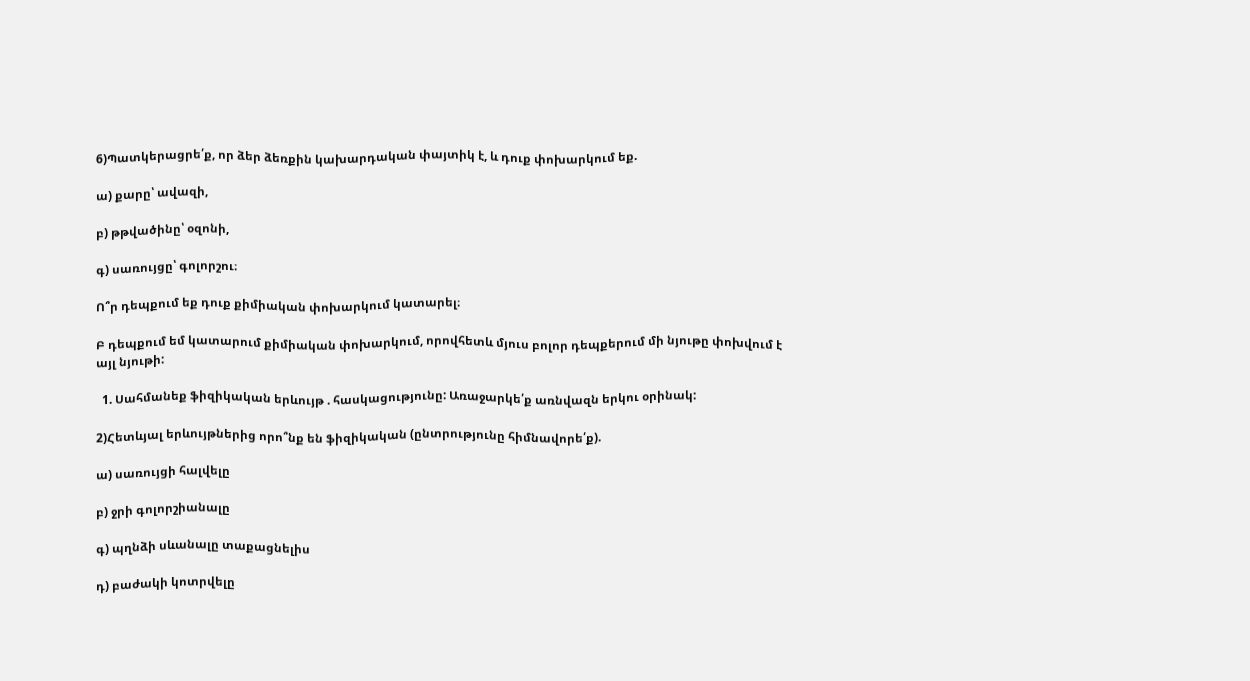6)Պատկերացրե՛ք, որ ձեր ձեռքին կախարդական փայտիկ է, և դուք փոխարկում եք.

ա) քարը՝ ավազի,

բ) թթվածինը՝ օզոնի,

գ) սառույցը՝ գոլորշու։

Ո՞ր դեպքում եք դուք քիմիական փոխարկում կատարել։

Բ դեպքում եմ կատարում քիմիական փոխարկում, որովհետև մյուս բոլոր դեպքերում մի նյութը փոխվում է այլ նյութի:

  1. Սահմանեք ֆիզիկական երևույթ . հասկացությունը: Առաջարկե՛ք առնվազն երկու օրինակ:

2)Հետևյալ երևույթներից որո՞նք են ֆիզիկական (ընտրությունը հիմնավորե՛ք).

ա) սառույցի հալվելը

բ) ջրի գոլորշիանալը

գ) պղնձի սևանալը տաքացնելիս

դ) բաժակի կոտրվելը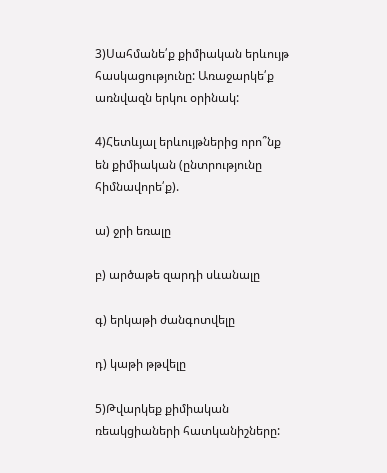3)Սահմանե՛ք քիմիական երևույթ հասկացությունը: Առաջարկե՛ք առնվազն երկու օրինակ:

4)Հետևյալ երևույթներից որո՞նք են քիմիական (ընտրությունը հիմնավորե՛ք).

ա) ջրի եռալը

բ) արծաթե զարդի սևանալը

գ) երկաթի ժանգոտվելը

դ) կաթի թթվելը

5)Թվարկեք քիմիական ռեակցիաների հատկանիշները: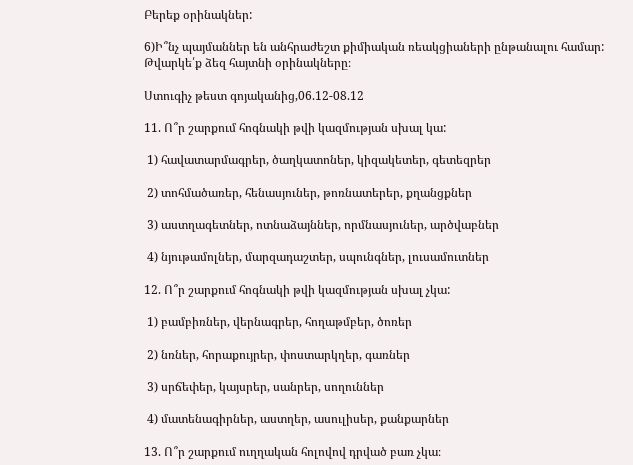Բերեք օրինակներ:

6)Ի՞նչ պայմաններ են անհրաժեշտ քիմիական ռեակցիաների ընթանալու համար: Թվարկե՛ք ձեզ հայտնի օրինակները։

Ստուգիչ թեստ գոյականից,06.12-08.12

11. Ո՞ր շարքում հոգնակի թվի կազմության սխալ կա:

 1) հավատարմագրեր, ծաղկատոներ, կիզակետեր, գետեզրեր

 2) տոհմածառեր, հենասյուներ, թոռնատերեր, քղանցքներ

 3) աստղագետներ, ոտնաձայններ, որմնասյուներ, արծվաբներ

 4) նյութամոլներ, մարզադաշտեր, սպունգներ, լուսամուտներ

12. Ո՞ր շարքում հոգնակի թվի կազմության սխալ չկա:

 1) բամբիռներ, վերնագրեր, հողաթմբեր, ծոռեր

 2) նռներ, հորաքույրեր, փոստարկղեր, գառներ

 3) սրճեփեր, կայսրեր, սանրեր, սողուններ

 4) մատենագիրներ, աստղեր, ասուլիսեր, քանքարներ

13. Ո՞ր շարքում ուղղական հոլովով դրված բառ չկա։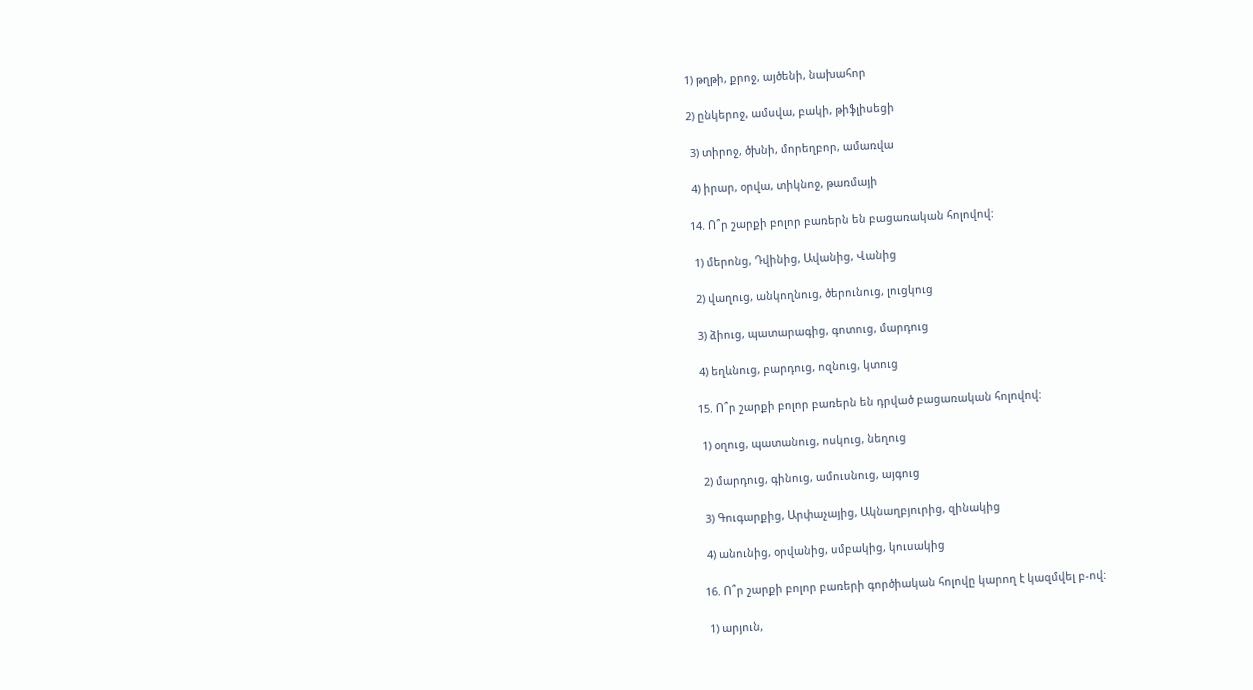1) թղթի, քրոջ, այծենի, նախահոր

2) ընկերոջ, ամսվա, բակի, թիֆլիսեցի

 3) տիրոջ, ծխնի, մորեղբոր, ամառվա

 4) իրար, օրվա, տիկնոջ, թառմայի

14. Ո՞ր շարքի բոլոր բառերն են բացառական հոլովով:

 1) մերոնց, Դվինից, Ավանից, Վանից

 2) վաղուց, անկողնուց, ծերունուց, լուցկուց

 3) ձիուց, պատարագից, գոտուց, մարդուց

 4) եղևնուց, բարդուց, ոզնուց, կտուց

15. Ո՞ր շարքի բոլոր բառերն են դրված բացառական հոլովով:

 1) օղուց, պատանուց, ոսկուց, նեղուց

 2) մարդուց, գինուց, ամուսնուց, այգուց

 3) Գուգարքից, Արփաչայից, Ակնաղբյուրից, զինակից

 4) անունից, օրվանից, սմբակից, կուսակից

16. Ո՞ր շարքի բոլոր բառերի գործիական հոլովը կարող է կազմվել բ-ով:

 1) արյուն,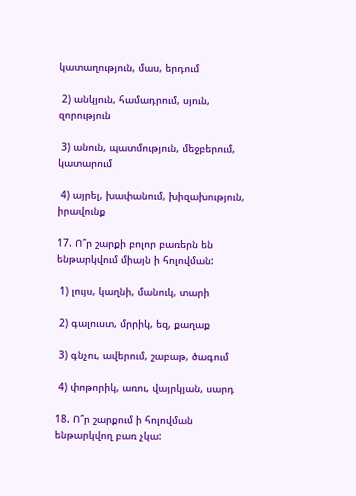կատաղություն, մաս, երդում

 2) անկյուն, համադրում, սյուն, զորություն

 3) անուն, պատմություն, մեջբերում, կատարում

 4) այրել, խափանում, խիզախություն, իրավունք

17. Ո՞ր շարքի բոլոր բառերն են ենթարկվում միայն ի հոլովման:

 1) լույս, կաղնի, մանուկ, տարի

 2) գալուստ, մրրիկ, եզ, քաղաք

 3) գնչու, ավերում, շաբաթ, ծագում

 4) փոթորիկ, առու, վայրկյան, սարդ

18. Ո՞ր շարքում ի հոլովման ենթարկվող բառ չկա: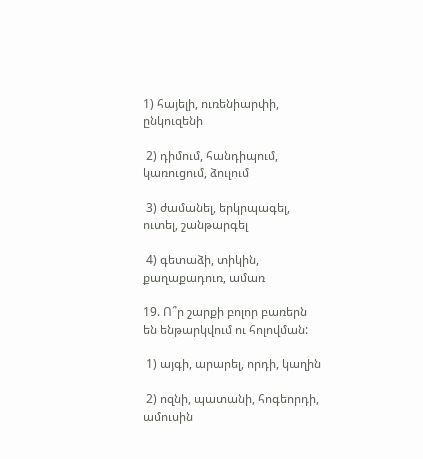1) հայելի, ուռենիարփի, ընկուզենի

 2) դիմում, հանդիպում, կառուցում, ձուլում

 3) ժամանել, երկրպագել, ուտել, շանթարգել

 4) գետաձի, տիկին, քաղաքադուռ, ամառ

19. Ո՞ր շարքի բոլոր բառերն են ենթարկվում ու հոլովման:

 1) այգի, արարել, որդի, կաղին

 2) ոզնի, պատանի, հոգեորդի, ամուսին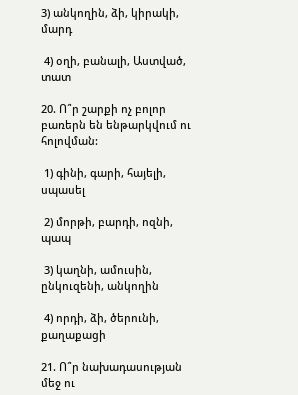3) անկողին, ձի, կիրակի, մարդ

 4) օղի, բանալի, Աստված, տատ

20. Ո՞ր շարքի ոչ բոլոր բառերն են ենթարկվում ու հոլովման:

 1) գինի, գարի, հայելի, սպասել

 2) մորթի, բարդի, ոզնի, պապ

 3) կաղնի, ամուսին, ընկուզենի, անկողին

 4) որդի, ձի, ծերունի, քաղաքացի

21. Ո՞ր նախադասության մեջ ու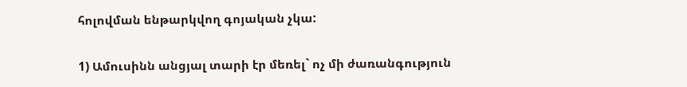հոլովման ենթարկվող գոյական չկա:

1) Ամուսինն անցյալ տարի էր մեռել` ոչ մի ժառանգություն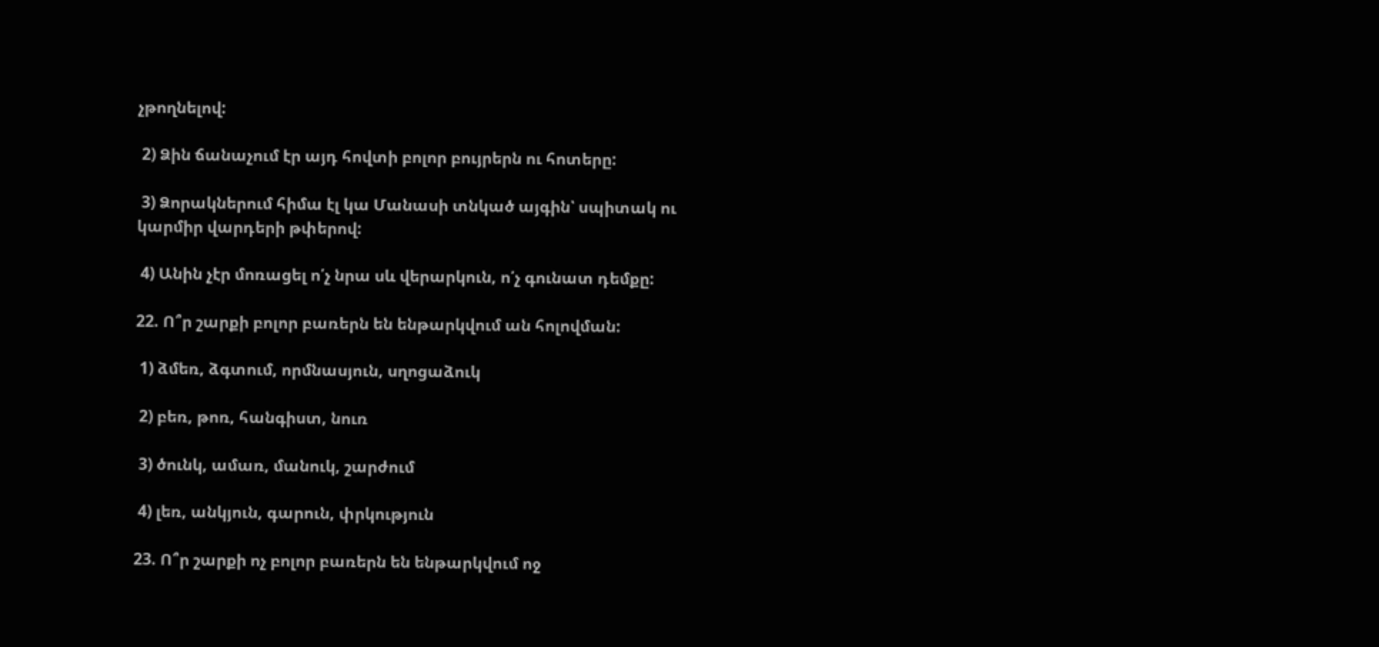չթողնելով:

 2) Ձին ճանաչում էր այդ հովտի բոլոր բույրերն ու հոտերը:

 3) Ձորակներում հիմա էլ կա Մանասի տնկած այգին՝ սպիտակ ու կարմիր վարդերի թփերով:

 4) Անին չէր մոռացել ո՛չ նրա սև վերարկուն, ո՛չ գունատ դեմքը:

22. Ո՞ր շարքի բոլոր բառերն են ենթարկվում ան հոլովման:

 1) ձմեռ, ձգտում, որմնասյուն, սղոցաձուկ

 2) բեռ, թոռ, հանգիստ, նուռ

 3) ծունկ, ամառ, մանուկ, շարժում

 4) լեռ, անկյուն, գարուն, փրկություն

23. Ո՞ր շարքի ոչ բոլոր բառերն են ենթարկվում ոջ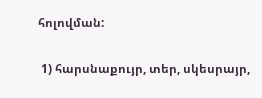հոլովման:

 1) հարսնաքույր, տեր, սկեսրայր,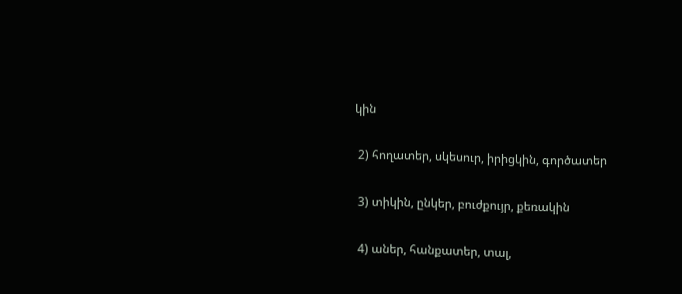կին

 2) հողատեր, սկեսուր, իրիցկին, գործատեր

 3) տիկին, ընկեր, բուժքույր, քեռակին

 4) աներ, հանքատեր, տալ,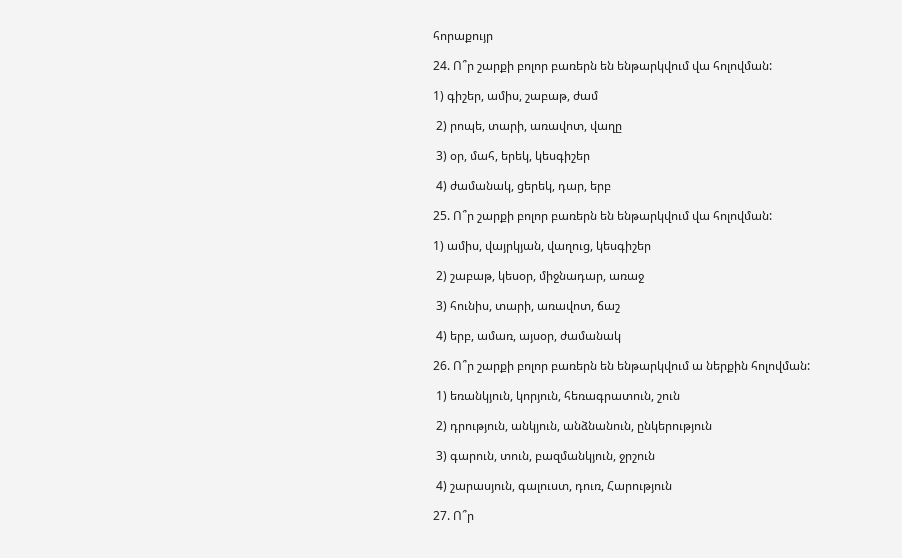հորաքույր

24. Ո՞ր շարքի բոլոր բառերն են ենթարկվում վա հոլովման:

1) գիշեր, ամիս, շաբաթ, ժամ

 2) րոպե, տարի, առավոտ, վաղը

 3) օր, մահ, երեկ, կեսգիշեր

 4) ժամանակ, ցերեկ, դար, երբ

25. Ո՞ր շարքի բոլոր բառերն են ենթարկվում վա հոլովման:

1) ամիս, վայրկյան, վաղուց, կեսգիշեր

 2) շաբաթ, կեսօր, միջնադար, առաջ

 3) հունիս, տարի, առավոտ, ճաշ

 4) երբ, ամառ, այսօր, ժամանակ

26. Ո՞ր շարքի բոլոր բառերն են ենթարկվում ա ներքին հոլովման:

 1) եռանկյուն, կորյուն, հեռագրատուն, շուն

 2) դրություն, անկյուն, անձնանուն, ընկերություն

 3) գարուն, տուն, բազմանկյուն, ջրշուն

 4) շարասյուն, գալուստ, դուռ, Հարություն

27. Ո՞ր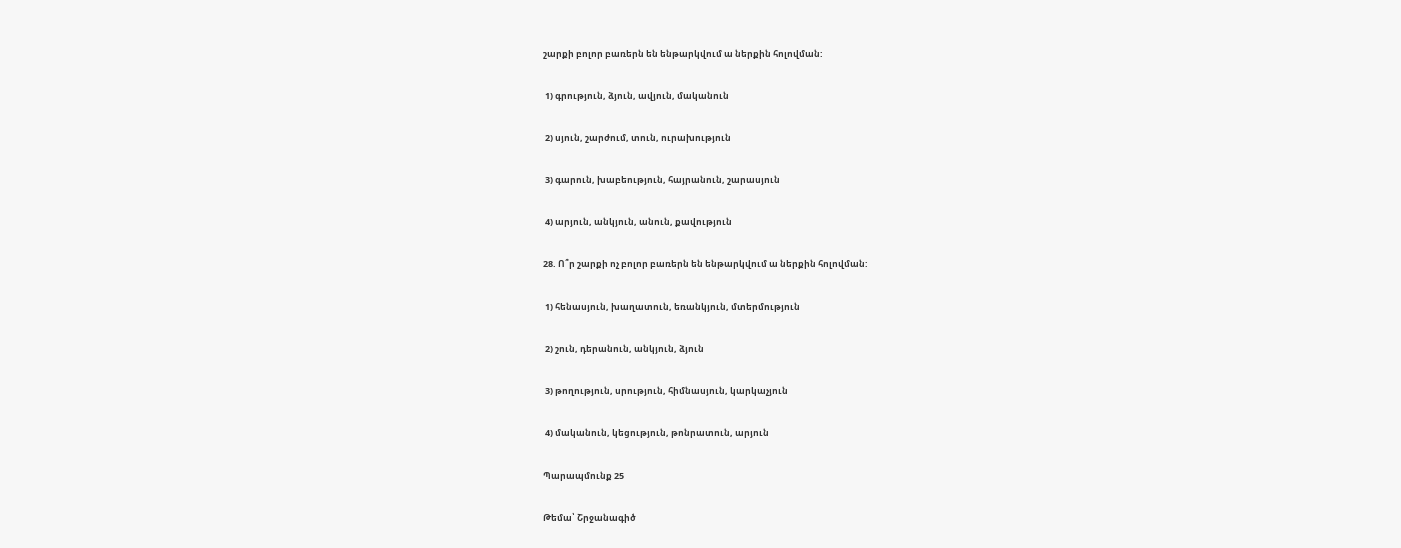շարքի բոլոր բառերն են ենթարկվում ա ներքին հոլովման:

 1) գրություն, ձյուն, ավյուն, մականուն

 2) սյուն, շարժում, տուն, ուրախություն

 3) գարուն, խաբեություն, հայրանուն, շարասյուն

 4) արյուն, անկյուն, անուն, քավություն

28. Ո՞ր շարքի ոչ բոլոր բառերն են ենթարկվում ա ներքին հոլովման:

 1) հենասյուն, խաղատուն, եռանկյուն, մտերմություն

 2) շուն, դերանուն, անկյուն, ձյուն

 3) թողություն, սրություն, հիմնասյուն, կարկաչյուն

 4) մականուն, կեցություն, թոնրատուն, արյուն

Պարապմունք 25

Թեմա՝ Շրջանագիծ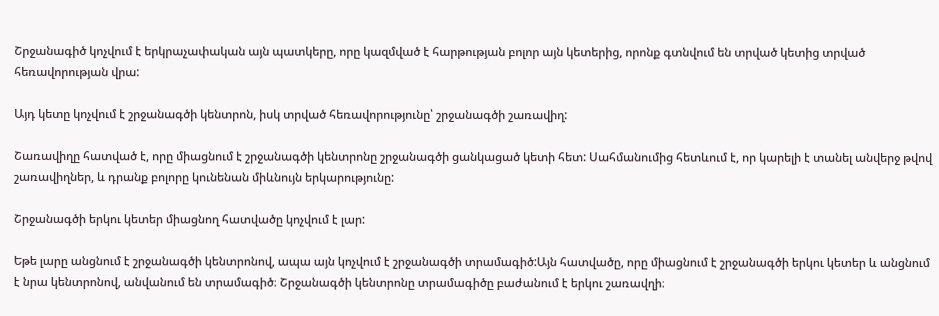Շրջանագիծ կոչվում է երկրաչափական այն պատկերը, որը կազմված է հարթության բոլոր այն կետերից, որոնք գտնվում են տրված կետից տրված հեռավորության վրա:

Այդ կետը կոչվում է շրջանագծի կենտրոն, իսկ տրված հեռավորությունը՝ շրջանագծի շառավիղ:

Շառավիղը հատված է, որը միացնում է շրջանագծի կենտրոնը շրջանագծի ցանկացած կետի հետ: Սահմանումից հետևում է, որ կարելի է տանել անվերջ թվով շառավիղներ, և դրանք բոլորը կունենան միևնույն երկարությունը:

Շրջանագծի երկու կետեր միացնող հատվածը կոչվում է լար:

Եթե լարը անցնում է շրջանագծի կենտրոնով, ապա այն կոչվում է շրջանագծի տրամագիծ:Այն հատվածը, որը միացնում է շրջանագծի երկու կետեր և անցնում է նրա կենտրոնով, անվանում են տրամագիծ։ Շրջանագծի կենտրոնը տրամագիծը բաժանում է երկու շառավղի։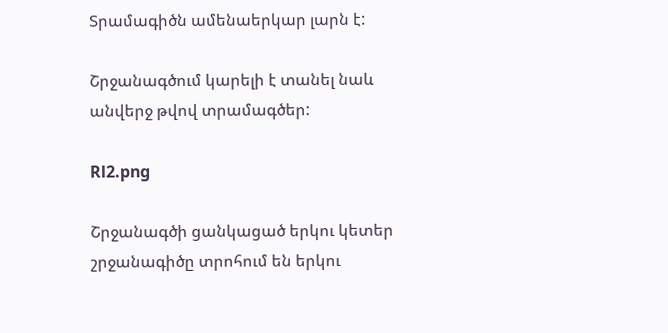Տրամագիծն ամենաերկար լարն է:

Շրջանագծում կարելի է տանել նաև անվերջ թվով տրամագծեր:

Rl2.png

Շրջանագծի ցանկացած երկու կետեր շրջանագիծը տրոհում են երկու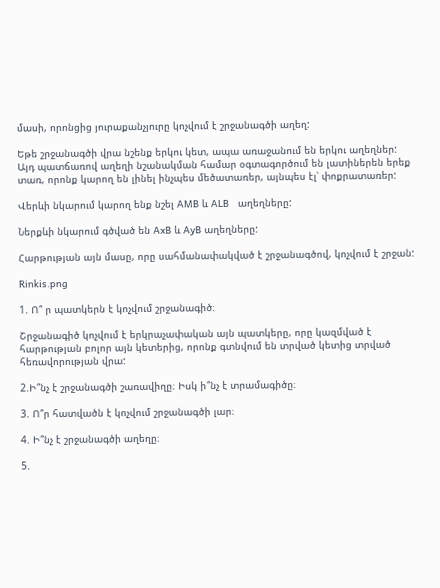մասի, որոնցից յուրաքանչյուրը կոչվում է շրջանագծի աղեղ:

Եթե շրջանագծի վրա նշենք երկու կետ, ապա առաջանում են երկու աղեղներ: Այդ պատճառով աղեղի նշանակման համար օգտագործում են լատիներեն երեք տառ, որոնք կարող են լինել ինչպես մեծատառեր, այնպես էլ՝ փոքրատառեր:

Վերևի նկարում կարող ենք նշել AMB և ALB   աղեղները:

Ներքևի նկարում գծված են AxB և AyB աղեղները:

Հարթության այն մասը, որը սահմանափակված է շրջանագծով, կոչվում է շրջան:

Rinkis.png

1. Ո՞ ր պատկերն է կոչվում շրջանագիծ։

Շրջանագիծ կոչվում է երկրաչափական այն պատկերը, որը կազմված է հարթության բոլոր այն կետերից, որոնք գտնվում են տրված կետից տրված հեռավորության վրա:

2.Ի՞նչ է շրջանագծի շառավիղը։ Իսկ ի՞նչ է տրամագիծը։

3. Ո՞ր հատվածն է կոչվում շրջանագծի լար։

4. Ի՞նչ է շրջանագծի աղեղը։

5.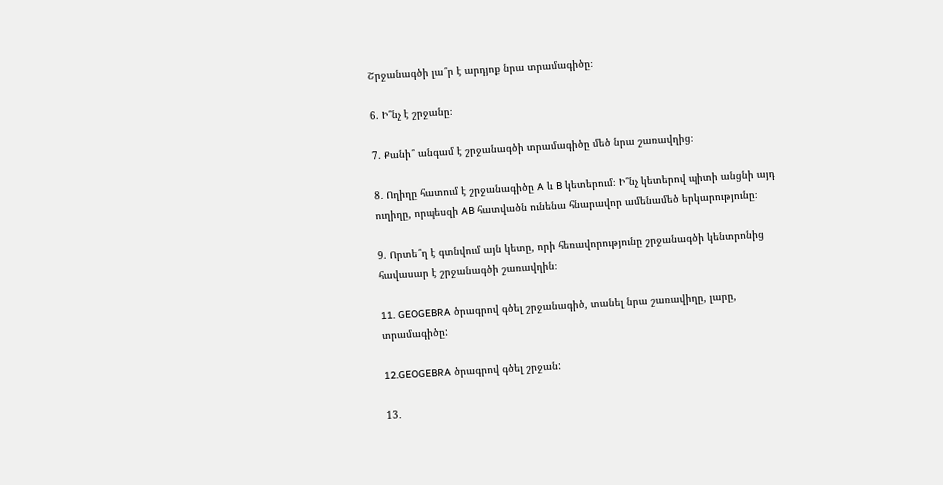Շրջանագծի լա՞ր է արդյոք նրա տրամագիծը։

6. Ի՞նչ է շրջանը։

7. Քանի՞ անգամ է շրջանագծի տրամագիծը մեծ նրա շառավղից։

8․ Ողիղը հատում է շրջանագիծը A և B կետերում։ Ի՞նչ կետերով պիտի անցնի այդ ուղիղը, որպեսզի AB հատվածն ունենա հնարավոր ամենամեծ երկարությունը։

9. Որտե՞ղ է գտնվում այն կետը, որի հեռավորությունը շրջանագծի կենտրոնից հավասար է շրջանագծի շառավղին։

11. GEOGEBRA ծրագրով գծել շրջանագիծ, տանել նրա շառավիղը, լարը, տրամագիծը:

12.GEOGEBRA ծրագրով գծել շրջան:

13․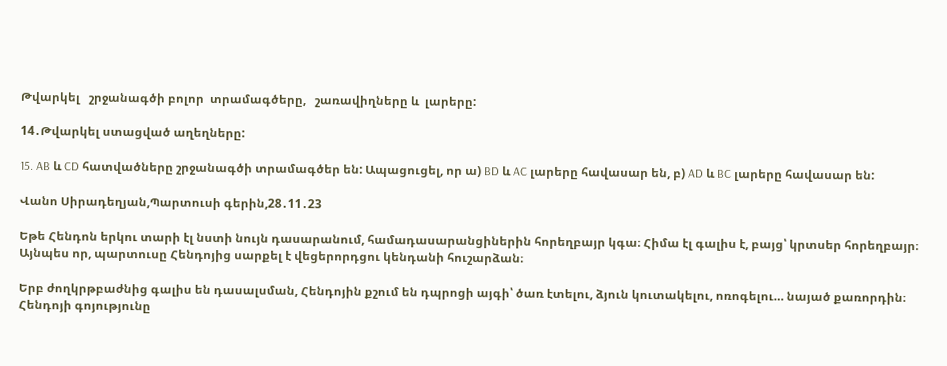Թվարկել   շրջանագծի բոլոր  տրամագծերը,   շառավիղները և  լարերը:

14․Թվարկել ստացված աղեղները:

15. AB և CD հատվածները շրջանագծի տրամագծեր են: Ապացուցել, որ ա) BD և AC լարերը հավասար են, բ) AD և BC լարերը հավասար են:

Վանո Սիրադեղյան,Պարտուսի գերին,28․11․23

Եթե Հենդոն երկու տարի էլ նստի նույն դասարանում, համադասարանցիներին հորեղբայր կգա։ Հիմա էլ գալիս է, բայց՝ կրտսեր հորեղբայր։ Այնպես որ, պարտուսը Հենդոյից սարքել է վեցերորդցու կենդանի հուշարձան։

Երբ ժողկրթբաժնից գալիս են դասալսման, Հենդոյին քշում են դպրոցի այգի՝ ծառ էտելու, ձյուն կուտակելու, ոռոգելու… նայած քառորդին։ Հենդոյի գոյությունը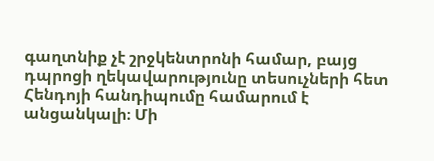գաղտնիք չէ շրջկենտրոնի համար, բայց դպրոցի ղեկավարությունը տեսուչների հետ Հենդոյի հանդիպումը համարում է անցանկալի։ Մի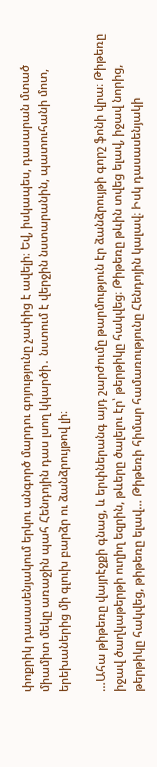փոքրիկ դասասենյակում երկու անգործ մարդու գոյությունը չափից է ավելի։ Եվ, իսկապես, դասարան մտած միամիտ մեկը առաջին պահ Հենդոյին դաս լսող կկարծի․ նստում է վերջին նստարանին, պատուհանի մոտ, երեխաներից մի գլուխ բարձր ու ձանձրույթով լի։

…Ահա թիթեռը վայրէջքի գնաց, և երփներանգ այդ շարժումը թարմություն էր ձանձրույթի գորշ ֆոնի վրա։ Թիթեռը իջավ ծաղկաթերթի ուղիղ եզրին, թևերը ծալելու էր՝ թերթիկը հակվեց։ Թիթեռը թևին տվեց ելավ, իջավ նորից, թերթիկը հակվեց, թիթեռը ելավ… Թիթեռի հիմար համառությունը Հենդոյին կալավ։ Իսկ դասասենյակի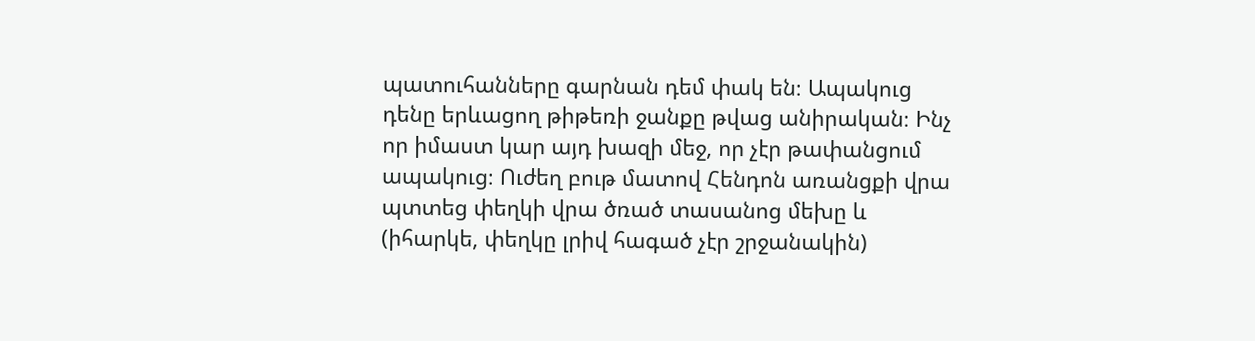պատուհանները գարնան դեմ փակ են։ Ապակուց դենը երևացող թիթեռի ջանքը թվաց անիրական։ Ինչ որ իմաստ կար այդ խազի մեջ, որ չէր թափանցում ապակուց։ Ուժեղ բութ մատով Հենդոն առանցքի վրա պտտեց փեղկի վրա ծռած տասանոց մեխը և (իհարկե, փեղկը լրիվ հագած չէր շրջանակին)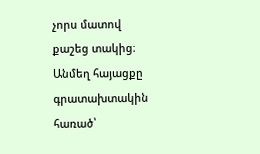չորս մատով քաշեց տակից։ Անմեղ հայացքը գրատախտակին հառած՝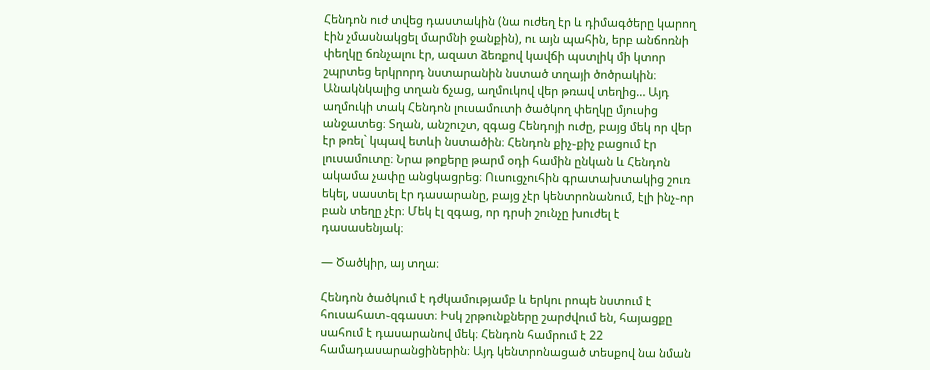Հենդոն ուժ տվեց դաստակին (նա ուժեղ էր և դիմագծերը կարող էին չմասնակցել մարմնի ջանքին), ու այն պահին, երբ անճոռնի փեղկը ճռնչալու էր, ազատ ձեռքով կավճի պստլիկ մի կտոր շպրտեց երկրորդ նստարանին նստած տղայի ծոծրակին։ Անակնկալից տղան ճչաց, աղմուկով վեր թռավ տեղից… Այդ աղմուկի տակ Հենդոն լուսամուտի ծածկող փեղկը մյուսից անջատեց։ Տղան, անշուշտ, զգաց Հենդոյի ուժը, բայց մեկ որ վեր էր թռել` կպավ ետևի նստածին։ Հենդոն քիչ֊քիչ բացում էր լուսամուտը։ Նրա թոքերը թարմ օդի համին ընկան և Հենդոն ակամա չափը անցկացրեց։ Ուսուցչուհին գրատախտակից շուռ եկել, սաստել էր դասարանը, բայց չէր կենտրոնանում, էլի ինչ֊որ բան տեղը չէր։ Մեկ էլ զգաց, որ դրսի շունչը խուժել է դասասենյակ։

— Ծածկիր, այ տղա։

Հենդոն ծածկում է դժկամությամբ և երկու րոպե նստում է հուսահատ֊զգաստ։ Իսկ շրթունքները շարժվում են, հայացքը սահում է դասարանով մեկ։ Հենդոն համրում է 22 համադասարանցիներին։ Այդ կենտրոնացած տեսքով նա նման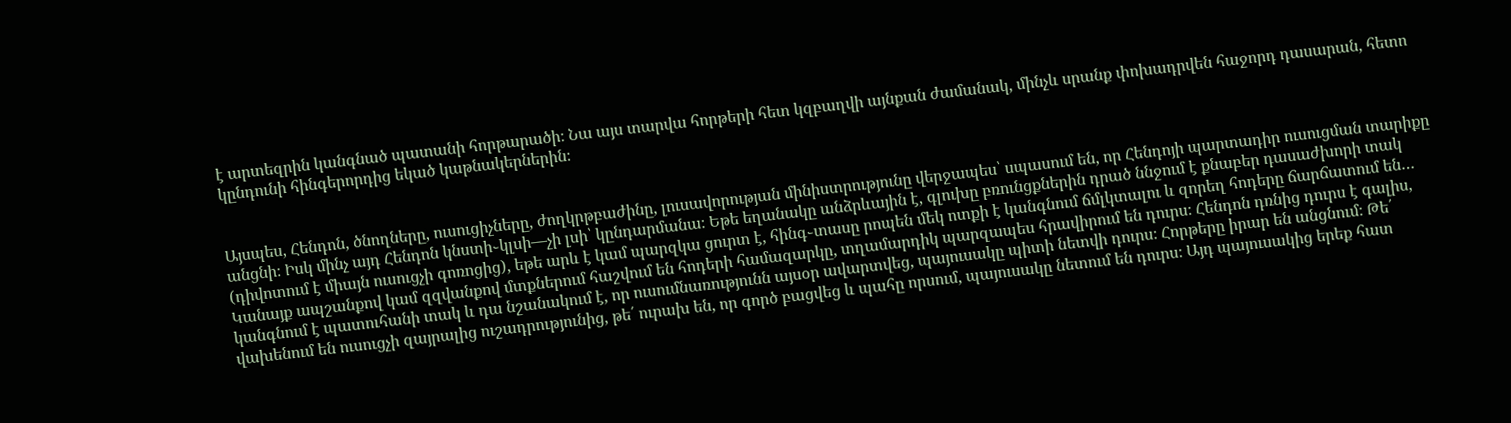է արտեզրին կանգնած պատանի հորթարածի։ Նա այս տարվա հորթերի հետ կզբաղվի այնքան ժամանակ, մինչև սրանք փոխադրվեն հաջորդ դասարան, հետո կընդունի հինգերորդից եկած կաթնակերներին։


Այսպես, Հենդոն, ծնողները, ուսուցիչները, ժողկրթբաժինը, լուսավորության մինիստրությունը վերջապես՝ սպասում են, որ Հենդոյի պարտադիր ուսուցման տարիքը անցնի։ Իսկ մինչ այդ Հենդոն կնստի֊կլսի—չի լսի՝ կընդարմանա։ Եթե եղանակը անձրևային է, գլուխը բռունցքներին դրած ննջում է քնաբեր դասաժխորի տակ (դիվոտում է միայն ուսուցչի գոռոցից), եթե արև է կամ պարզկա ցուրտ է, հինգ֊տասը րոպեն մեկ ոտքի է կանգնում ճմլկտալու և զորեղ հոդերը ճարճատում են… Կանայք ապշանքով կամ զզվանքով մտքներում հաշվում են հոդերի համազարկը, տղամարդիկ պարզապես հրավիրում են դուրս։ Հենդոն դռնից դուրս է գալիս, կանգնում է պատուհանի տակ և դա նշանակում է, որ ուսումնառությունն այսօր ավարտվեց, պայուսակը պիտի նետվի դուրս։ Հորթերը իրար են անցնում։ Թե՛ վախենում են ուսուցչի զայրալից ուշադրությունից, թե՛ ուրախ են, որ գործ բացվեց և պահը որսում, պայուսակը նետում են դուրս։ Այդ պայուսակից երեք հատ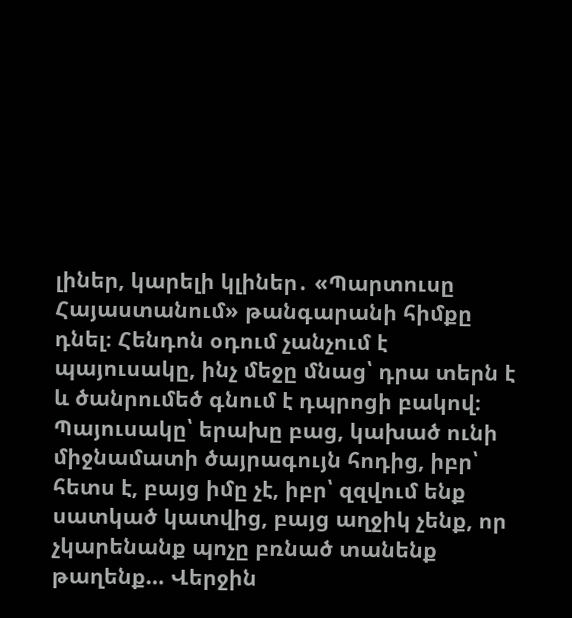լիներ, կարելի կլիներ․ «Պարտուսը Հայաստանում» թանգարանի հիմքը դնել։ Հենդոն օդում չանչում է պայուսակը, ինչ մեջը մնաց՝ դրա տերն է և ծանրումեծ գնում է դպրոցի բակով։ Պայուսակը՝ երախը բաց, կախած ունի միջնամատի ծայրագույն հոդից, իբր՝ հետս է, բայց իմը չէ, իբր՝ զզվում ենք սատկած կատվից, բայց աղջիկ չենք, որ չկարենանք պոչը բռնած տանենք թաղենք… Վերջին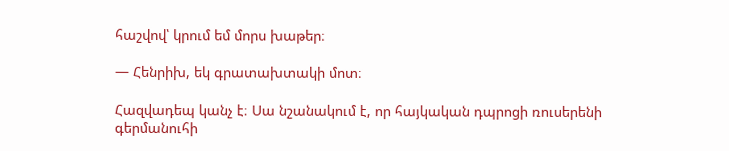հաշվով՝ կրում եմ մորս խաթեր։

— Հենրիխ, եկ գրատախտակի մոտ։

Հազվադեպ կանչ է։ Սա նշանակում է, որ հայկական դպրոցի ռուսերենի գերմանուհի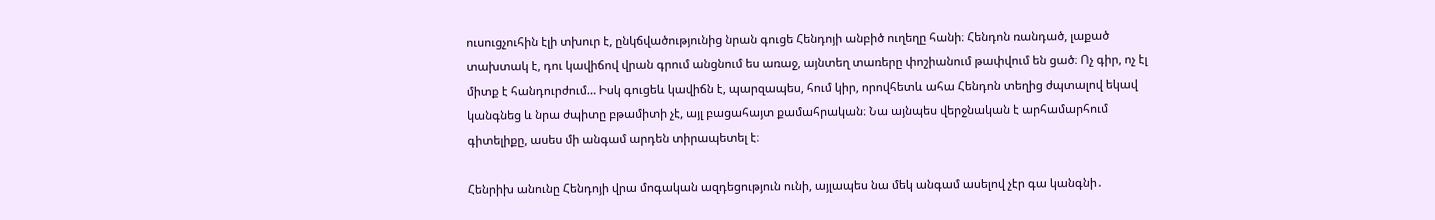ուսուցչուհին էլի տխուր է, ընկճվածությունից նրան գուցե Հենդոյի անբիծ ուղեղը հանի։ Հենդոն ռանդած, լաքած տախտակ է, դու կավիճով վրան գրում անցնում ես առաջ, այնտեղ տառերը փոշիանում թափվում են ցած։ Ոչ գիր, ոչ էլ միտք է հանդուրժում… Իսկ գուցեև կավիճն է, պարզապես, հում կիր, որովհետև ահա Հենդոն տեղից ժպտալով եկավ կանգնեց և նրա ժպիտը բթամիտի չէ, այլ բացահայտ քամահրական։ Նա այնպես վերջնական է արհամարհում գիտելիքը, ասես մի անգամ արդեն տիրապետել է։

Հենրիխ անունը Հենդոյի վրա մոգական ազդեցություն ունի, այլապես նա մեկ անգամ ասելով չէր գա կանգնի․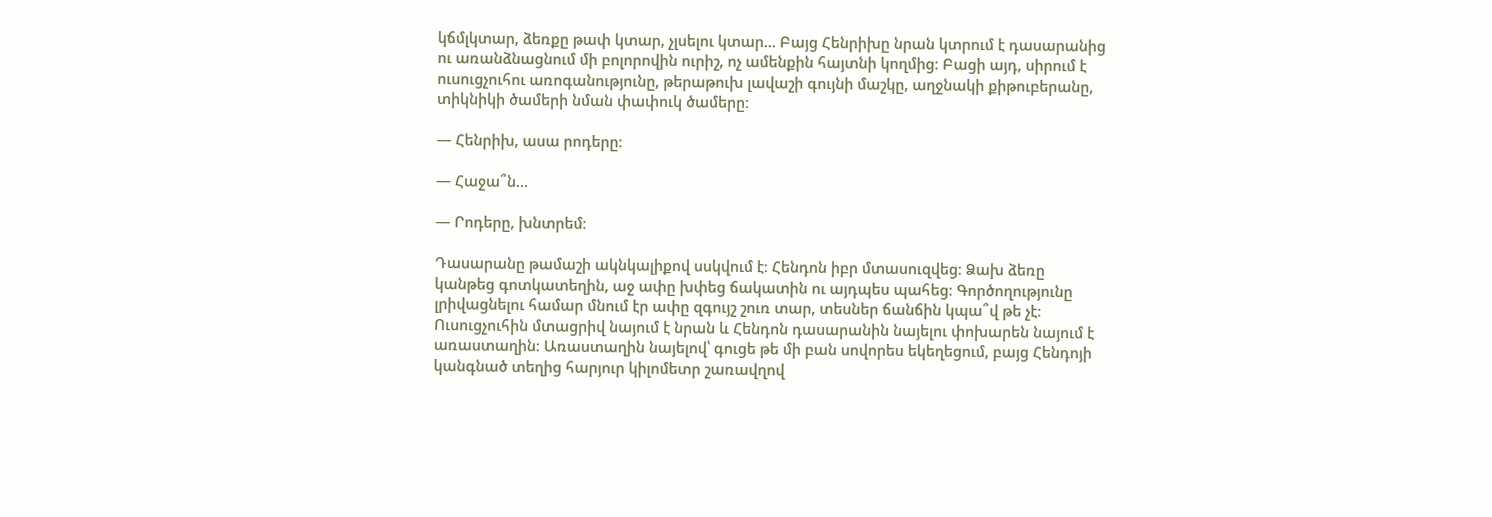կճմլկտար, ձեռքը թափ կտար, չլսելու կտար… Բայց Հենրիխը նրան կտրում է դասարանից ու առանձնացնում մի բոլորովին ուրիշ, ոչ ամենքին հայտնի կողմից։ Բացի այդ, սիրում է ուսուցչուհու առոգանությունը, թերաթուխ լավաշի գույնի մաշկը, աղջնակի քիթուբերանը, տիկնիկի ծամերի նման փափուկ ծամերը։

— Հենրիխ, ասա րոդերը։

— Հաջա՞ն…

— Րոդերը, խնտրեմ։

Դասարանը թամաշի ակնկալիքով սսկվում է։ Հենդոն իբր մտասուզվեց։ Ձախ ձեռը կանթեց գոտկատեղին, աջ ափը խփեց ճակատին ու այդպես պահեց։ Գործողությունը լրիվացնելու համար մնում էր ափը զգույշ շուռ տար, տեսներ ճանճին կպա՞վ թե չէ։ Ուսուցչուհին մտացրիվ նայում է նրան և Հենդոն դասարանին նայելու փոխարեն նայում է առաստաղին։ Առաստաղին նայելով՝ գուցե թե մի բան սովորես եկեղեցում, բայց Հենդոյի կանգնած տեղից հարյուր կիլոմետր շառավղով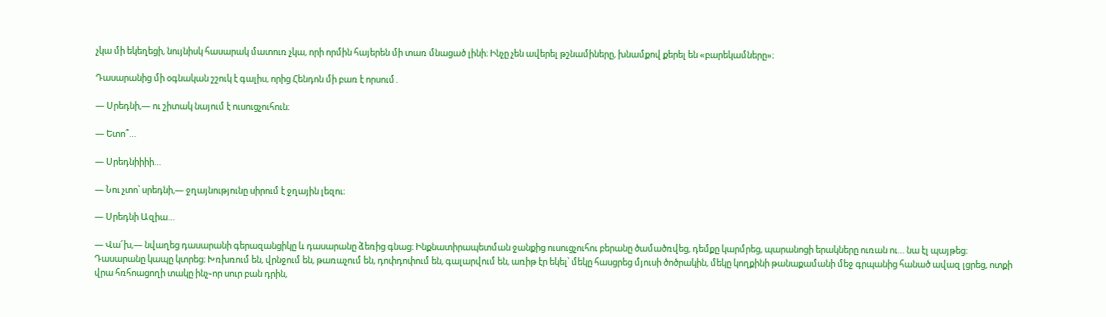չկա մի եկեղեցի, նույնիսկ հասարակ մատուռ չկա, որի որմին հայերեն մի տառ մնացած լինի։ Ինչը չեն ավերել թշնամիները, խնամքով քերել են «բարեկամները»։

Դասարանից մի օգնական շշուկ է գալիս, որից Հենդոն մի բառ է որսում․

— Սրեդնի,— ու շիտակ նայում է ուսուցչուհուն։

— Ետո՞…

— Սրեդնիիիի…

— Նու չտո՝ սրեդնի,— ջղայնությունը սիրում է ջղային լեզու։

— Սրեդնի Ազիա…

— Վա՜խ,— նվաղեց դասարանի գերազանցիկը և դասարանը ձեռից գնաց։ Ինքնատիրապետման ջանքից ուսուցչուհու բերանը ծամածռվեց, դեմքը կարմրեց, պարանոցի երակները ուռան ու… նա էլ պայթեց։ Դասարանը կապը կտրեց։ Խռխռում են, վրնջում են, թառաչում են, դոփդոփում են, գալարվում են, առիթ էր եկել՝ մեկը հասցրեց մյուսի ծոծրակին, մեկը կողքինի թանաքամանի մեջ գրպանից հանած ավազ լցրեց, ոտքի վրա հռհոացողի տակը ինչ֊որ սուր բան դրին,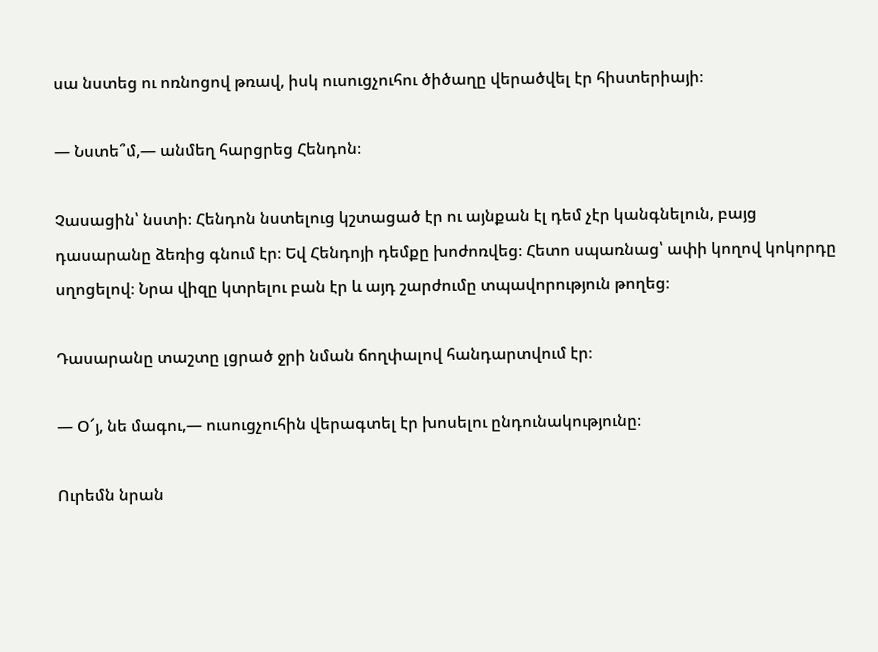սա նստեց ու ոռնոցով թռավ, իսկ ուսուցչուհու ծիծաղը վերածվել էր հիստերիայի։

— Նստե՞մ,— անմեղ հարցրեց Հենդոն։

Չասացին՝ նստի։ Հենդոն նստելուց կշտացած էր ու այնքան էլ դեմ չէր կանգնելուն, բայց դասարանը ձեռից գնում էր։ Եվ Հենդոյի դեմքը խոժոռվեց։ Հետո սպառնաց՝ ափի կողով կոկորդը սղոցելով։ Նրա վիզը կտրելու բան էր և այդ շարժումը տպավորություն թողեց։

Դասարանը տաշտը լցրած ջրի նման ճողփալով հանդարտվում էր։

— Օ՜յ, նե մագու,— ուսուցչուհին վերագտել էր խոսելու ընդունակությունը։

Ուրեմն նրան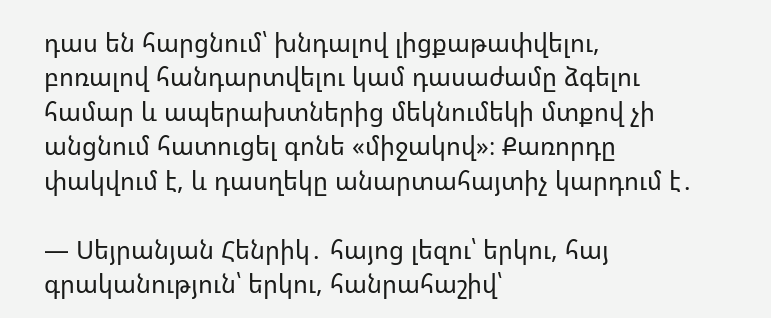դաս են հարցնում՝ խնդալով լիցքաթափվելու, բոռալով հանդարտվելու կամ դասաժամը ձգելու համար և ապերախտներից մեկնումեկի մտքով չի անցնում հատուցել գոնե «միջակով»։ Քառորդը փակվում է, և դասղեկը անարտահայտիչ կարդում է․

— Սեյրանյան Հենրիկ․ հայոց լեզու՝ երկու, հայ գրականություն՝ երկու, հանրահաշիվ՝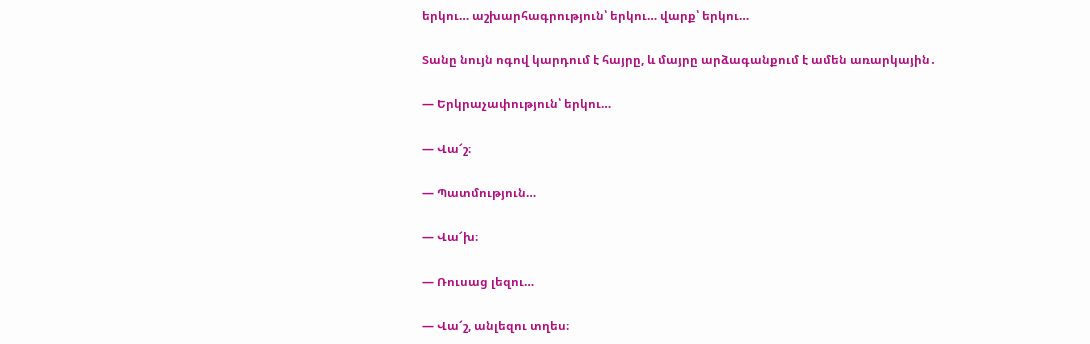երկու… աշխարհագրություն՝ երկու… վարք՝ երկու…

Տանը նույն ոգով կարդում է հայրը, և մայրը արձագանքում է ամեն առարկային․

— Երկրաչափություն՝ երկու…

— Վա՜շ։

— Պատմություն…

— Վա՜խ։

— Ռուսաց լեզու…

— Վա՜շ, անլեզու տղես։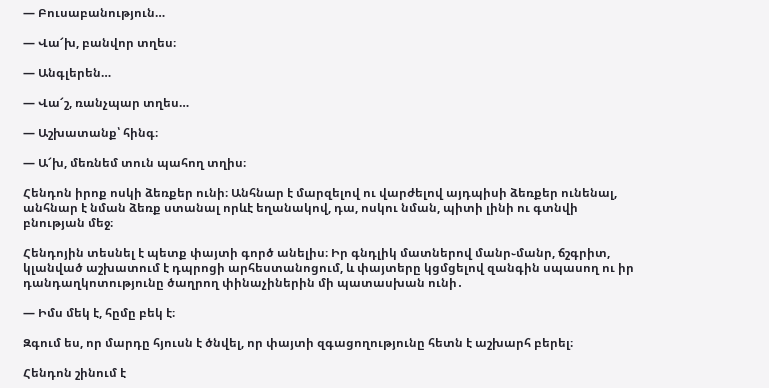— Բուսաբանություն…

— Վա՜խ, բանվոր տղես։

— Անգլերեն…

— Վա՜շ, ռանչպար տղես…

— Աշխատանք՝ հինգ։

— Ա՜խ, մեռնեմ տուն պահող տղիս։

Հենդոն իրոք ոսկի ձեռքեր ունի։ Անհնար է մարզելով ու վարժելով այդպիսի ձեռքեր ունենալ, անհնար է նման ձեռք ստանալ որևէ եղանակով, դա, ոսկու նման, պիտի լինի ու գտնվի բնության մեջ։

Հենդոյին տեսնել է պետք փայտի գործ անելիս։ Իր գնդլիկ մատներով մանր֊մանր, ճշգրիտ, կլանված աշխատում է դպրոցի արհեստանոցում, և փայտերը կցմցելով զանգին սպասող ու իր դանդաղկոտությունը ծաղրող փինաչիներին մի պատասխան ունի․

— Իմս մեկ է, հըմը բեկ է։

Զգում ես, որ մարդը հյուսն է ծնվել, որ փայտի զգացողությունը հետն է աշխարհ բերել։

Հենդոն շինում է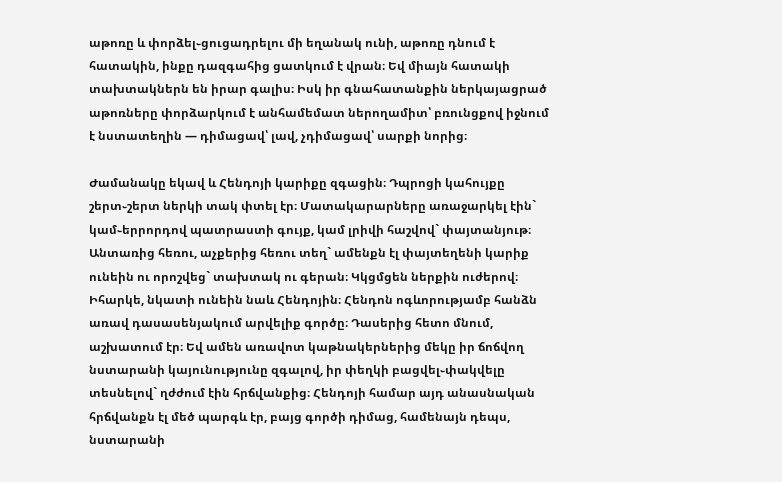աթոռը և փորձել֊ցուցադրելու մի եղանակ ունի, աթոռը դնում է հատակին, ինքը դազգահից ցատկում է վրան։ Եվ միայն հատակի տախտակներն են իրար գալիս։ Իսկ իր գնահատանքին ներկայացրած աթոռները փորձարկում է անհամեմատ ներողամիտ՝ բռունցքով իջնում է նստատեղին — դիմացավ՝ լավ, չդիմացավ՝ սարքի նորից։

Ժամանակը եկավ և Հենդոյի կարիքը զգացին։ Դպրոցի կահույքը շերտ֊շերտ ներկի տակ փտել էր։ Մատակարարները առաջարկել էին` կամ֊երրորդով պատրաստի գույք, կամ լրիվի հաշվով` փայտանյութ։ Անտառից հեռու, աչքերից հեռու տեղ` ամենքն էլ փայտեղենի կարիք ունեին ու որոշվեց` տախտակ ու գերան։ Կկցմցեն ներքին ուժերով։ Իհարկե, նկատի ունեին նաև Հենդոյին։ Հենդոն ոգևորությամբ հանձն առավ դասասենյակում արվելիք գործը։ Դասերից հետո մնում, աշխատում էր։ Եվ ամեն առավոտ կաթնակերներից մեկը իր ճոճվող նստարանի կայունությունը զգալով, իր փեղկի բացվել֊փակվելը տեսնելով` ղժժում էին հրճվանքից։ Հենդոյի համար այդ անասնական հրճվանքն էլ մեծ պարգև էր, բայց գործի դիմաց, համենայն դեպս, նստարանի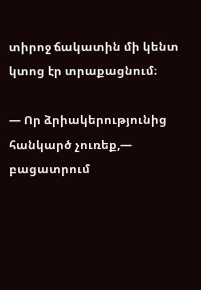տիրոջ ճակատին մի կենտ կտոց էր տրաքացնում։

— Որ ձրիակերությունից հանկարծ չուռեք,— բացատրում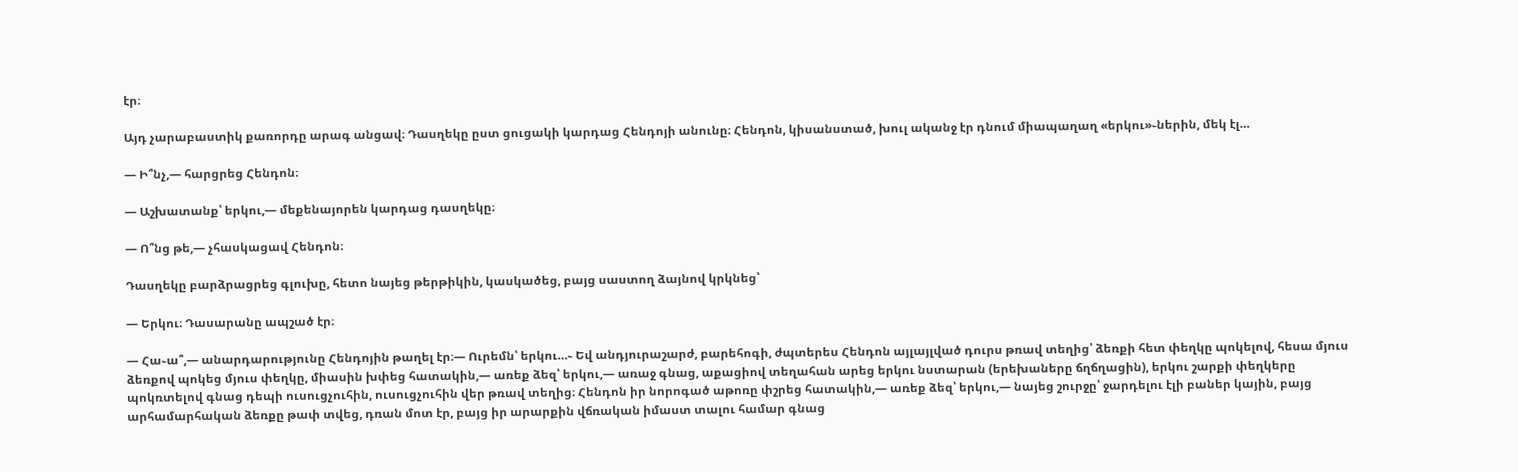էր։

Այդ չարաբաստիկ քառորդը արագ անցավ։ Դասղեկը ըստ ցուցակի կարդաց Հենդոյի անունը։ Հենդոն, կիսանստած, խուլ ականջ էր դնում միապաղաղ «երկու»֊ներին, մեկ էլ…

— Ի՞նչ,— հարցրեց Հենդոն։

— Աշխատանք՝ երկու,— մեքենայորեն կարդաց դասղեկը։

— Ո՞նց թե,— չհասկացավ Հենդոն։

Դասղեկը բարձրացրեց գլուխը, հետո նայեց թերթիկին, կասկածեց, բայց սաստող ձայնով կրկնեց՝

— Երկու։ Դասարանը ապշած էր։

— Հա֊ա՞,— անարդարությունը Հենդոյին թաղել էր։— Ուրեմն՝ երկու…֊ Եվ անդյուրաշարժ, բարեհոգի, ժպտերես Հենդոն այլայլված դուրս թռավ տեղից՝ ձեռքի հետ փեղկը պոկելով, հեսա մյուս ձեռքով պոկեց մյուս փեղկը, միասին խփեց հատակին,— առեք ձեզ՝ երկու,— առաջ գնաց, աքացիով տեղահան արեց երկու նստարան (երեխաները ճղճղացին), երկու շարքի փեղկերը պոկռտելով գնաց դեպի ուսուցչուհին, ուսուցչուհին վեր թռավ տեղից։ Հենդոն իր նորոգած աթոռը փշրեց հատակին,— առեք ձեզ՝ երկու,— նայեց շուրջը՝ ջարդելու էլի բաներ կային, բայց արհամարհական ձեռքը թափ տվեց, դռան մոտ էր, բայց իր արարքին վճռական իմաստ տալու համար գնաց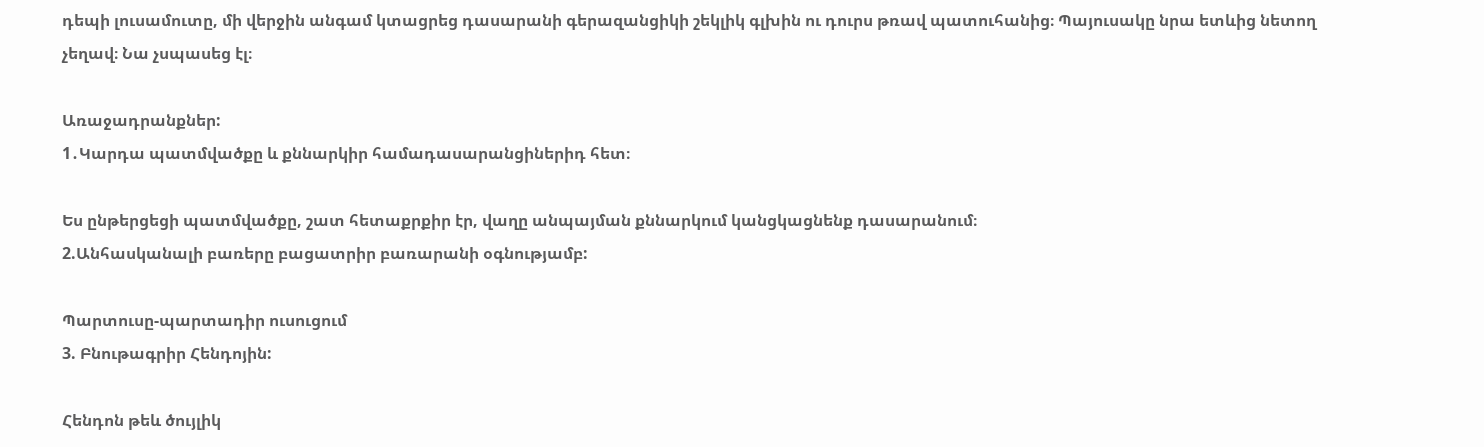դեպի լուսամուտը, մի վերջին անգամ կտացրեց դասարանի գերազանցիկի շեկլիկ գլխին ու դուրս թռավ պատուհանից։ Պայուսակը նրա ետևից նետող չեղավ։ Նա չսպասեց էլ։

Առաջադրանքներ:
1․Կարդա պատմվածքը և քննարկիր համադասարանցիներիդ հետ։

Ես ընթերցեցի պատմվածքը, շատ հետաքրքիր էր, վաղը անպայման քննարկում կանցկացնենք դասարանում։
2.Անհասկանալի բառերը բացատրիր բառարանի օգնությամբ:

Պարտուսը-պարտադիր ուսուցում
3. Բնութագրիր Հենդոյին:

Հենդոն թեև ծույլիկ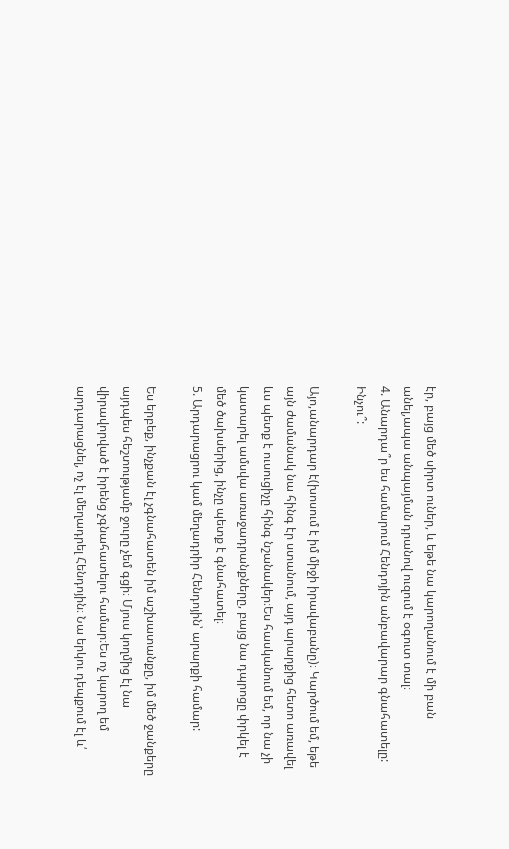էր, բայց մեծ սիրտ ուներ, և եթե նա կարողանում է մի բան անել,ապա անպայման դրանով ուզում է օգուտ տալ։
4. Անարդա՞ր ես համարում Հենդոյին անբավարար գնահատելը: Ինչու՞:

Այո,անարդար է(խոսում է իմ միջի իրավաբանը)։ Կարծում եմ, եթե այն ժամանակ նա հինգ էր ստանում, այդ արարքից հետո առավել ևս պետք է ուսուցիչը հինգ նշանակեր։Ես հասկանում եմ, որ նա չի կատարել ամսվա առաջադրանքները, բայց նա դպրոցը փրկել է մեծ ծախսերից, ինչը պետք է գնահատել։
5. Արդարացրու կամ մեղադրիր Հենդոյին՝ արարքի համար:

Ես երբեք, ինչքան էլ չգնահատեն իմ աշխատանքը, իմ մեծ ջանքերը այդպես հեշտությամբ ջուրը չեմ գցի։ Մյուս կողմից էլ նա վիրավորված է իրենց չգնահատելու համար։Ես ոչ կարող եմ արդարացնել, ոչ էլ մեղադրել Հենդոյին։ Նա երկու դեպքում էլ և՛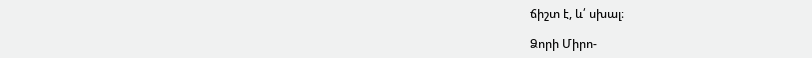ճիշտ է, և՛ սխալ։

Ձորի Միրո-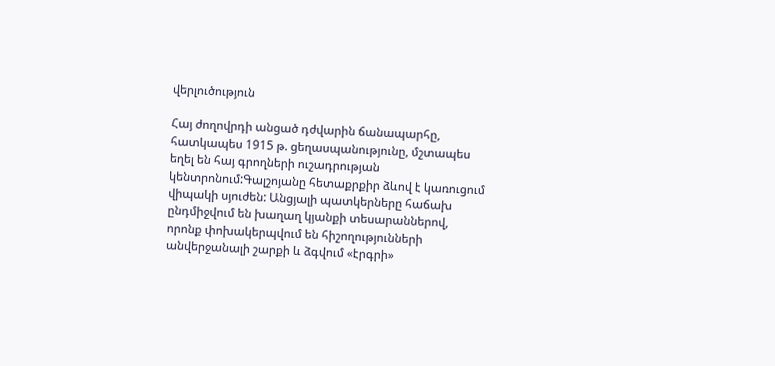վերլուծություն

Հայ ժողովրդի անցած դժվարին ճանապարհը, հատկապես 1915 թ. ցեղասպանությունը, մշտապես եղել են հայ գրողների ուշադրության կենտրոնում:Գալշոյանը հետաքրքիր ձևով է կառուցում վիպակի սյուժեն: Անցյալի պատկերները հաճախ ընդմիջվում են խաղաղ կյանքի տեսարաններով, որոնք փոխակերպվում են հիշողությունների անվերջանալի շարքի և ձգվում «էրգրի»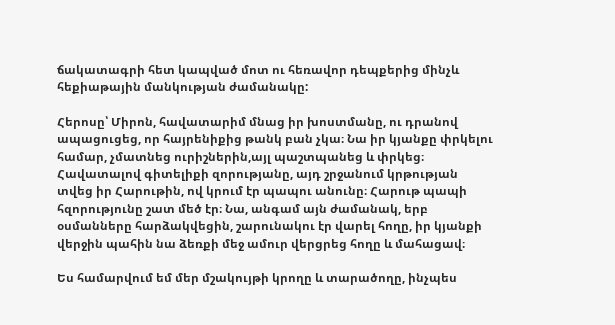ճակատագրի հետ կապված մոտ ու հեռավոր դեպքերից մինչև հեքիաթային մանկության ժամանակը:

Հերոսը՝ Միրոն, հավատարիմ մնաց իր խոստմանը, ու դրանով ապացուցեց, որ հայրենիքից թանկ բան չկա։ Նա իր կյանքը փրկելու համար, չմատնեց ուրիշներին,այլ պաշտպանեց և փրկեց։ Հավատալով գիտելիքի զորությանը, այդ շրջանում կրթության տվեց իր Հարութին, ով կրում էր պապու անունը։ Հարութ պապի հզորությունը շատ մեծ էր։ Նա, անգամ այն ժամանակ, երբ օսմանները հարձակվեցին, շարունակու էր վարել հողը, իր կյանքի վերջին պահին նա ձեռքի մեջ ամուր վերցրեց հողը և մահացավ։

Ես համարվում եմ մեր մշակույթի կրողը և տարածողը, ինչպես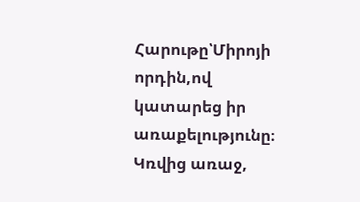Հարութը՝Միրոյի որդին,ով կատարեց իր առաքելությունը։ Կռվից առաջ,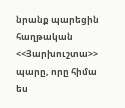նրանք պարեցին հաղթական <<Յարխուշտա>> պարը, որը հիմա ես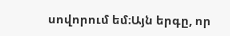սովորում եմ։Այն երգը, որ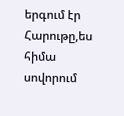երգում էր Հարութը,ես հիմա սովորում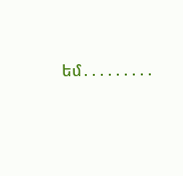եմ․․․․․․․․․